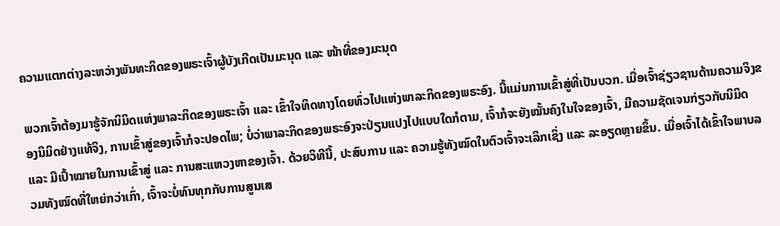ຄວາມແຕກຕ່າງລະຫວ່າງພັນທະກິດຂອງພຣະເຈົ້າຜູ້ບັງເກີດເປັນມະນຸດ ແລະ ໜ້າທີ່ຂອງມະນຸດ

ພວກເຈົ້າຕ້ອງມາຮູ້ຈັກນິມິດແຫ່ງພາລະກິດຂອງພຣະເຈົ້າ ແລະ ເຂົ້າໃຈທິດທາງໂດຍທົ່ວໄປແຫ່ງພາລະກິດຂອງພຣະອົງ. ນີ້ແມ່ນການເຂົ້າສູ່ທີ່ເປັນບວກ. ເມື່ອເຈົ້າຊ່ຽວຊານດ້ານຄວາມຈິງຂອງນິມິດຢ່າງແທ້ຈິງ, ການເຂົ້າສູ່ຂອງເຈົ້າກໍຈະປອດໄພ; ບໍ່ວ່າພາລະກິດຂອງພຣະອົງຈະປ່ຽນແປງໄປແບບໃດກໍຕາມ, ເຈົ້າກໍຈະຍັງໝັ້ນຄົງໃນໃຈຂອງເຈົ້າ, ມີຄວາມຊັດເຈນກ່ຽວກັບນິມິດ ແລະ ມີເປົ້າໝາຍໃນການເຂົ້າສູ່ ແລະ ການສະແຫວງຫາຂອງເຈົ້າ. ດ້ວຍວິທີນີ້, ປະສົບການ ແລະ ຄວາມຮູ້ທັງໝົດໃນຕົວເຈົ້າຈະເລິກເຊິ່ງ ແລະ ລະອຽດຫຼາຍຂຶ້ນ. ເມື່ອເຈົ້າໄດ້ເຂົ້າໃຈພາບລວມທັງໝົດທີ່ໃຫຍ່ກວ່າເກົ່າ, ເຈົ້າຈະບໍ່ທົນທຸກກັບການສູນເສ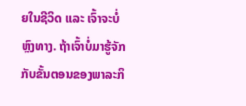ຍໃນຊີວິດ ແລະ ເຈົ້າຈະບໍ່ຫຼົງທາງ. ຖ້າເຈົ້າບໍ່ມາຮູ້ຈັກກັບຂັ້ນຕອນຂອງພາລະກິ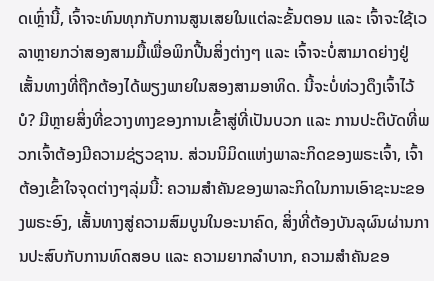ດເຫຼົ່ານີ້, ເຈົ້າຈະທົນທຸກກັບການສູນເສຍໃນແຕ່ລະຂັ້ນຕອນ ແລະ ເຈົ້າຈະໃຊ້ເວລາຫຼາຍກວ່າສອງສາມມື້ເພື່ອພິກປີ້ນສິ່ງຕ່າງໆ ແລະ ເຈົ້າຈະບໍ່ສາມາດຍ່າງຢູ່ເສັ້ນທາງທີ່ຖືກຕ້ອງໄດ້ພຽງພາຍໃນສອງສາມອາທິດ. ນີ້ຈະບໍ່ທ່ວງດຶງເຈົ້າໄວ້ບໍ? ມີຫຼາຍສິ່ງທີ່ຂວາງທາງຂອງການເຂົ້າສູ່ທີ່ເປັນບວກ ແລະ ການປະຕິບັດທີ່ພວກເຈົ້າຕ້ອງມີຄວາມຊ່ຽວຊານ. ສ່ວນນິມິດແຫ່ງພາລະກິດຂອງພຣະເຈົ້າ, ເຈົ້າຕ້ອງເຂົ້າໃຈຈຸດຕ່າງໆລຸ່ມນີ້: ຄວາມສໍາຄັນຂອງພາລະກິດໃນການເອົາຊະນະຂອງພຣະອົງ, ເສັ້ນທາງສູ່ຄວາມສົມບູນໃນອະນາຄົດ, ສິ່ງທີ່ຕ້ອງບັນລຸຜົນຜ່ານການປະສົບກັບການທົດສອບ ແລະ ຄວາມຍາກລໍາບາກ, ຄວາມສໍາຄັນຂອ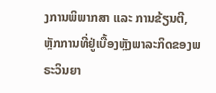ງການພິພາກສາ ແລະ ການຂ້ຽນຕີ, ຫຼັກການທີ່ຢູ່ເບື້ອງຫຼັງພາລະກິດຂອງພຣະວິນຍາ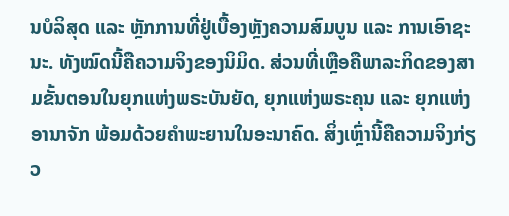ນບໍລິສຸດ ແລະ ຫຼັກການທີ່ຢູ່ເບື້ອງຫຼັງຄວາມສົມບູນ ແລະ ການເອົາຊະນະ. ທັງໝົດນີ້ຄືຄວາມຈິງຂອງນິມິດ. ສ່ວນທີ່ເຫຼືອຄືພາລະກິດຂອງສາມຂັ້ນຕອນໃນຍຸກແຫ່ງພຣະບັນຍັດ, ຍຸກແຫ່ງພຣະຄຸນ ແລະ ຍຸກແຫ່ງອານາຈັກ ພ້ອມດ້ວຍຄໍາພະຍານໃນອະນາຄົດ. ສິ່ງເຫຼົ່ານີ້ຄືຄວາມຈິງກ່ຽວ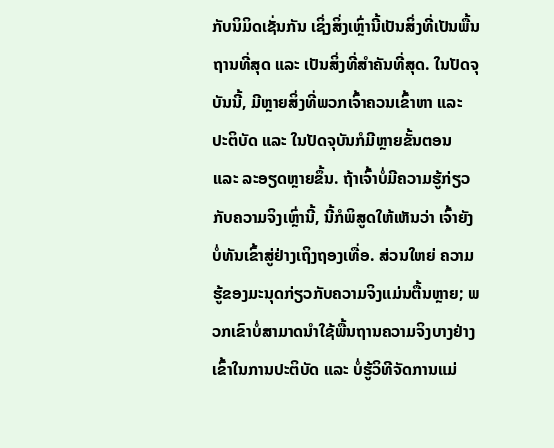ກັບນິມິດເຊັ່ນກັນ ເຊິ່ງສິ່ງເຫຼົ່ານີ້ເປັນສິ່ງທີ່ເປັນພື້ນຖານທີ່ສຸດ ແລະ ເປັນສິ່ງທີ່ສໍາຄັນທີ່ສຸດ. ໃນປັດຈຸບັນນີ້, ມີຫຼາຍສິ່ງທີ່ພວກເຈົ້າຄວນເຂົ້າຫາ ແລະ ປະຕິບັດ ແລະ ໃນປັດຈຸບັນກໍມີຫຼາຍຂັ້ນຕອນ ແລະ ລະອຽດຫຼາຍຂຶ້ນ. ຖ້າເຈົ້າບໍ່ມີຄວາມຮູ້ກ່ຽວກັບຄວາມຈິງເຫຼົ່ານີ້, ນີ້ກໍພິສູດໃຫ້ເຫັນວ່າ ເຈົ້າຍັງບໍ່ທັນເຂົ້າສູ່ຢ່າງເຖິງຖອງເທື່ອ. ສ່ວນໃຫຍ່ ຄວາມຮູ້ຂອງມະນຸດກ່ຽວກັບຄວາມຈິງແມ່ນຕື້ນຫຼາຍ; ພວກເຂົາບໍ່ສາມາດນໍາໃຊ້ພື້ນຖານຄວາມຈິງບາງຢ່າງເຂົ້າໃນການປະຕິບັດ ແລະ ບໍ່ຮູ້ວິທີຈັດການແມ່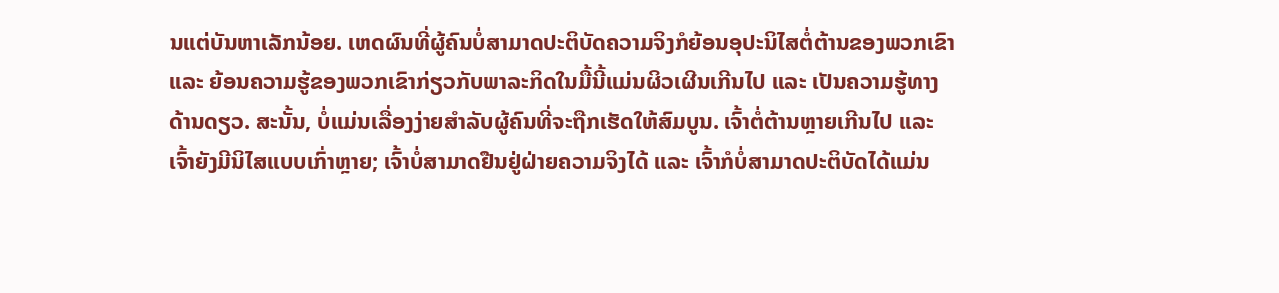ນແຕ່ບັນຫາເລັກນ້ອຍ. ເຫດຜົນທີ່ຜູ້ຄົນບໍ່ສາມາດປະຕິບັດຄວາມຈິງກໍຍ້ອນອຸປະນິໄສຕໍ່ຕ້ານຂອງພວກເຂົາ ແລະ ຍ້ອນຄວາມຮູ້ຂອງພວກເຂົາກ່ຽວກັບພາລະກິດໃນມື້ນີ້ແມ່ນຜິວເຜີນເກີນໄປ ແລະ ເປັນຄວາມຮູ້ທາງດ້ານດຽວ. ສະນັ້ນ, ບໍ່ແມ່ນເລື່ອງງ່າຍສໍາລັບຜູ້ຄົນທີ່ຈະຖືກເຮັດໃຫ້ສົມບູນ. ເຈົ້າຕໍ່ຕ້ານຫຼາຍເກີນໄປ ແລະ ເຈົ້າຍັງມີນິໄສແບບເກົ່າຫຼາຍ; ເຈົ້າບໍ່ສາມາດຢືນຢູ່ຝ່າຍຄວາມຈິງໄດ້ ແລະ ເຈົ້າກໍບໍ່ສາມາດປະຕິບັດໄດ້ແມ່ນ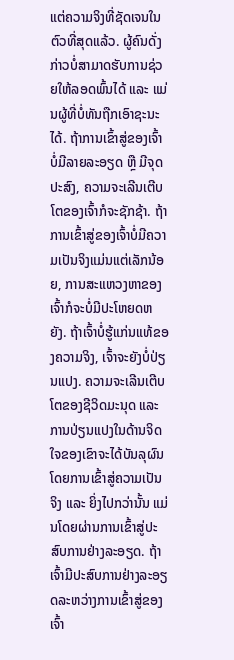ແຕ່ຄວາມຈິງທີ່ຊັດເຈນໃນຕົວທີ່ສຸດແລ້ວ. ຜູ້ຄົນດັ່ງກ່າວບໍ່ສາມາດຮັບການຊ່ວຍໃຫ້ລອດພົ້ນໄດ້ ແລະ ແມ່ນຜູ້ທີ່ບໍ່ທັນຖືກເອົາຊະນະໄດ້. ຖ້າການເຂົ້າສູ່ຂອງເຈົ້າບໍ່ມີລາຍລະອຽດ ຫຼື ມີຈຸດປະສົງ, ຄວາມຈະເລີນເຕີບໂຕຂອງເຈົ້າກໍຈະຊັກຊ້າ. ຖ້າການເຂົ້າສູ່ຂອງເຈົ້າບໍ່ມີຄວາມເປັນຈິງແມ່ນແຕ່ເລັກນ້ອຍ, ການສະແຫວງຫາຂອງເຈົ້າກໍຈະບໍ່ມີປະໂຫຍດຫຍັງ. ຖ້າເຈົ້າບໍ່ຮູ້ແກ່ນແທ້ຂອງຄວາມຈິງ, ເຈົ້າຈະຍັງບໍ່ປ່ຽນແປງ. ຄວາມຈະເລີນເຕີບໂຕຂອງຊີວິດມະນຸດ ແລະ ການປ່ຽນແປງໃນດ້ານຈິດໃຈຂອງເຂົາຈະໄດ້ບັນລຸຜົນ ໂດຍການເຂົ້າສູ່ຄວາມເປັນຈິງ ແລະ ຍິ່ງໄປກວ່ານັ້ນ ແມ່ນໂດຍຜ່ານການເຂົ້າສູ່ປະສົບການຢ່າງລະອຽດ. ຖ້າເຈົ້າມີປະສົບການຢ່າງລະອຽດລະຫວ່າງການເຂົ້າສູ່ຂອງເຈົ້າ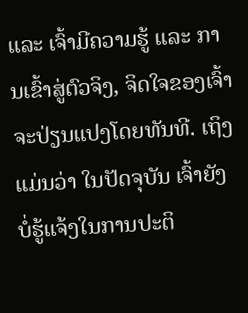ແລະ ເຈົ້າມີຄວາມຮູ້ ແລະ ການເຂົ້າສູ່ຕົວຈິງ, ຈິດໃຈຂອງເຈົ້າຈະປ່ຽນແປງໂດຍທັນທີ. ເຖິງແມ່ນວ່າ ໃນປັດຈຸບັນ ເຈົ້າຍັງບໍ່ຮູ້ແຈ້ງໃນການປະຕິ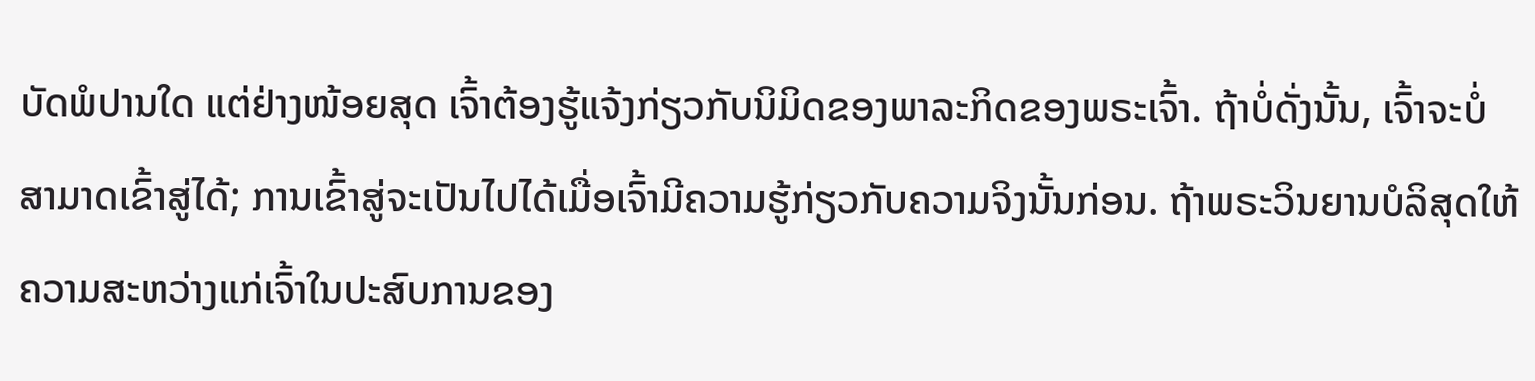ບັດພໍປານໃດ ແຕ່ຢ່າງໜ້ອຍສຸດ ເຈົ້າຕ້ອງຮູ້ແຈ້ງກ່ຽວກັບນິມິດຂອງພາລະກິດຂອງພຣະເຈົ້າ. ຖ້າບໍ່ດັ່ງນັ້ນ, ເຈົ້າຈະບໍ່ສາມາດເຂົ້າສູ່ໄດ້; ການເຂົ້າສູ່ຈະເປັນໄປໄດ້ເມື່ອເຈົ້າມີຄວາມຮູ້ກ່ຽວກັບຄວາມຈິງນັ້ນກ່ອນ. ຖ້າພຣະວິນຍານບໍລິສຸດໃຫ້ຄວາມສະຫວ່າງແກ່ເຈົ້າໃນປະສົບການຂອງ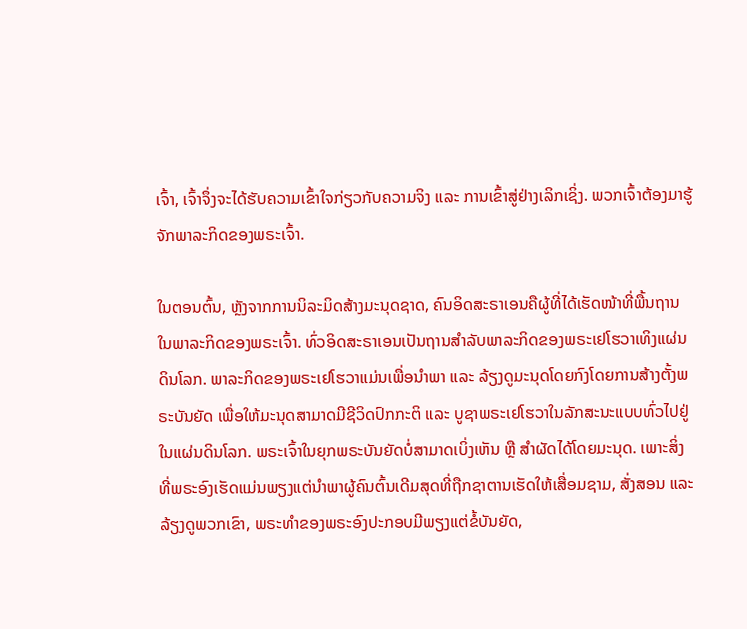ເຈົ້າ, ເຈົ້າຈຶ່ງຈະໄດ້ຮັບຄວາມເຂົ້າໃຈກ່ຽວກັບຄວາມຈິງ ແລະ ການເຂົ້າສູ່ຢ່າງເລິກເຊິ່ງ. ພວກເຈົ້າຕ້ອງມາຮູ້ຈັກພາລະກິດຂອງພຣະເຈົ້າ.

ໃນຕອນຕົ້ນ, ຫຼັງຈາກການນິລະມິດສ້າງມະນຸດຊາດ, ຄົນອິດສະຣາເອນຄືຜູ້ທີ່ໄດ້ເຮັດໜ້າທີ່ພື້ນຖານໃນພາລະກິດຂອງພຣະເຈົ້າ. ທົ່ວອິດສະຣາເອນເປັນຖານສຳລັບພາລະກິດຂອງພຣະເຢໂຮວາເທິງແຜ່ນດິນໂລກ. ພາລະກິດຂອງພຣະເຢໂຮວາແມ່ນເພື່ອນໍາພາ ແລະ ລ້ຽງດູມະນຸດໂດຍກົງໂດຍການສ້າງຕັ້ງພຣະບັນຍັດ ເພື່ອໃຫ້ມະນຸດສາມາດມີຊີວິດປົກກະຕິ ແລະ ບູຊາພຣະເຢໂຮວາໃນລັກສະນະແບບທົ່ວໄປຢູ່ໃນແຜ່ນດິນໂລກ. ພຣະເຈົ້າໃນຍຸກພຣະບັນຍັດບໍ່ສາມາດເບິ່ງເຫັນ ຫຼື ສໍາຜັດໄດ້ໂດຍມະນຸດ. ເພາະສິ່ງທີ່ພຣະອົງເຮັດແມ່ນພຽງແຕ່ນໍາພາຜູ້ຄົນຕົ້ນເດີມສຸດທີ່ຖືກຊາຕານເຮັດໃຫ້ເສື່ອມຊາມ, ສັ່ງສອນ ແລະ ລ້ຽງດູພວກເຂົາ, ພຣະທຳຂອງພຣະອົງປະກອບມີພຽງແຕ່ຂໍ້ບັນຍັດ,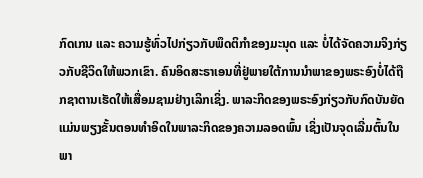ກົດເກນ ແລະ ຄວາມຮູ້ທົ່ວໄປກ່ຽວກັບພຶດຕິກຳຂອງມະນຸດ ແລະ ບໍ່ໄດ້ຈັດຄວາມຈິງກ່ຽວກັບຊີວິດໃຫ້ພວກເຂົາ. ຄົນອິດສະຣາເອນທີ່ຢູ່ພາຍໃຕ້ການນໍາພາຂອງພຣະອົງບໍ່ໄດ້ຖືກຊາຕານເຮັດໃຫ້ເສື່ອມຊາມຢ່າງເລິກເຊິ່ງ. ພາລະກິດຂອງພຣະອົງກ່ຽວກັບກົດບັນຍັດແມ່ນພຽງຂັ້ນຕອນທໍາອິດໃນພາລະກິດຂອງຄວາມລອດພົ້ນ ເຊິ່ງເປັນຈຸດເລີ່ມຕົ້ນໃນພາ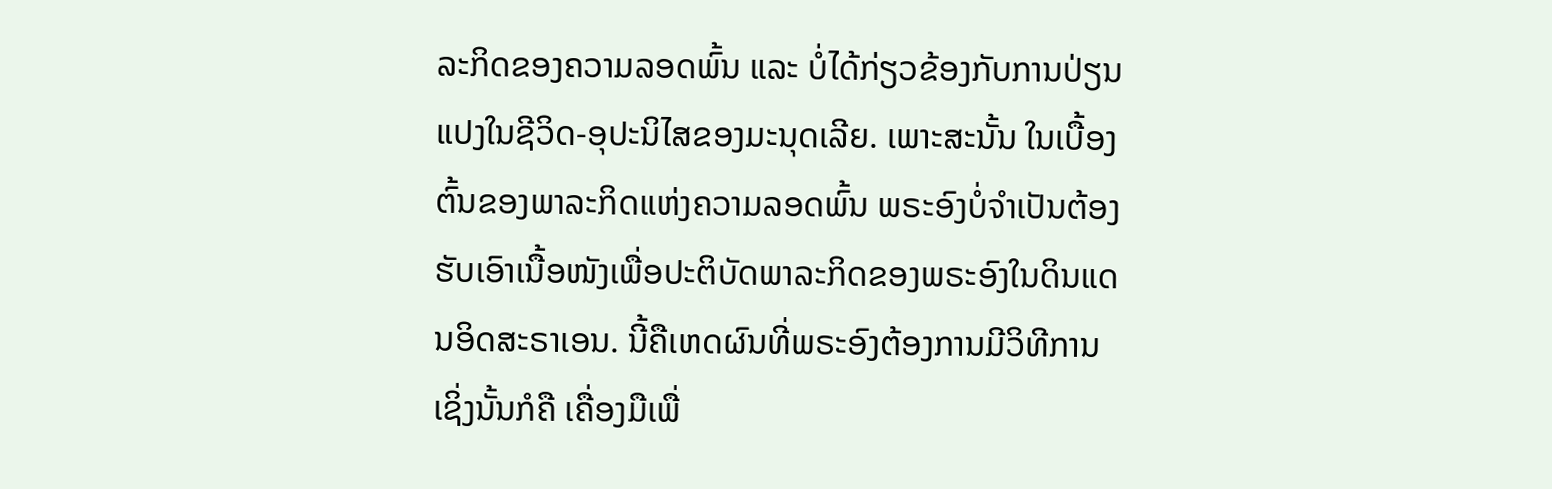ລະກິດຂອງຄວາມລອດພົ້ນ ແລະ ບໍ່ໄດ້ກ່ຽວຂ້ອງກັບການປ່ຽນແປງໃນຊີວິດ-ອຸປະນິໄສຂອງມະນຸດເລີຍ. ເພາະສະນັ້ນ ໃນເບື້ອງຕົ້ນຂອງພາລະກິດແຫ່ງຄວາມລອດພົ້ນ ພຣະອົງບໍ່ຈໍາເປັນຕ້ອງຮັບເອົາເນື້ອໜັງເພື່ອປະຕິບັດພາລະກິດຂອງພຣະອົງໃນດິນແດນອິດສະຣາເອນ. ນີ້ຄືເຫດຜົນທີ່ພຣະອົງຕ້ອງການມີວິທີການ ເຊິ່ງນັ້ນກໍຄື ເຄື່ອງມືເພື່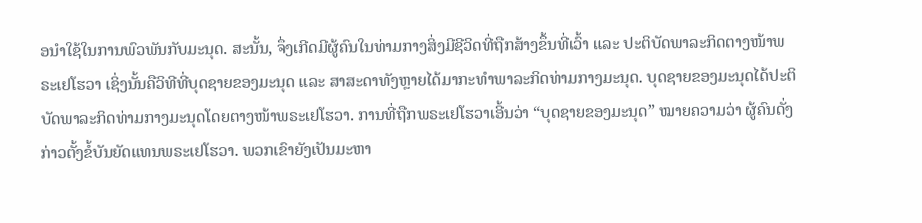ອນໍາໃຊ້ໃນການພົວພັນກັບມະນຸດ. ສະນັ້ນ, ຈຶ່ງເກີດມີຜູ້ຄົນໃນທ່າມກາງສິ່ງມີຊີວິດທີ່ຖືກສ້າງຂຶ້ນທີ່ເວົ້າ ແລະ ປະຕິບັດພາລະກິດຕາງໜ້າພຣະເຢໂຮວາ ເຊິ່ງນັ້ນຄືວິທີທີ່ບຸດຊາຍຂອງມະນຸດ ແລະ ສາສະດາທັງຫຼາຍໄດ້ມາກະທໍາພາລະກິດທ່າມກາງມະນຸດ. ບຸດຊາຍຂອງມະນຸດໄດ້ປະຕິບັດພາລະກິດທ່າມກາງມະນຸດໂດຍຕາງໜ້າພຣະເຢໂຮວາ. ການທີ່ຖືກພຣະເຢໂຮວາເອີ້ນວ່າ “ບຸດຊາຍຂອງມະນຸດ” ໝາຍຄວາມວ່າ ຜູ້ຄົນດັ່ງກ່າວຕັ້ງຂໍ້ບັນຍັດແທນພຣະເຢໂຮວາ. ພວກເຂົາຍັງເປັນມະຫາ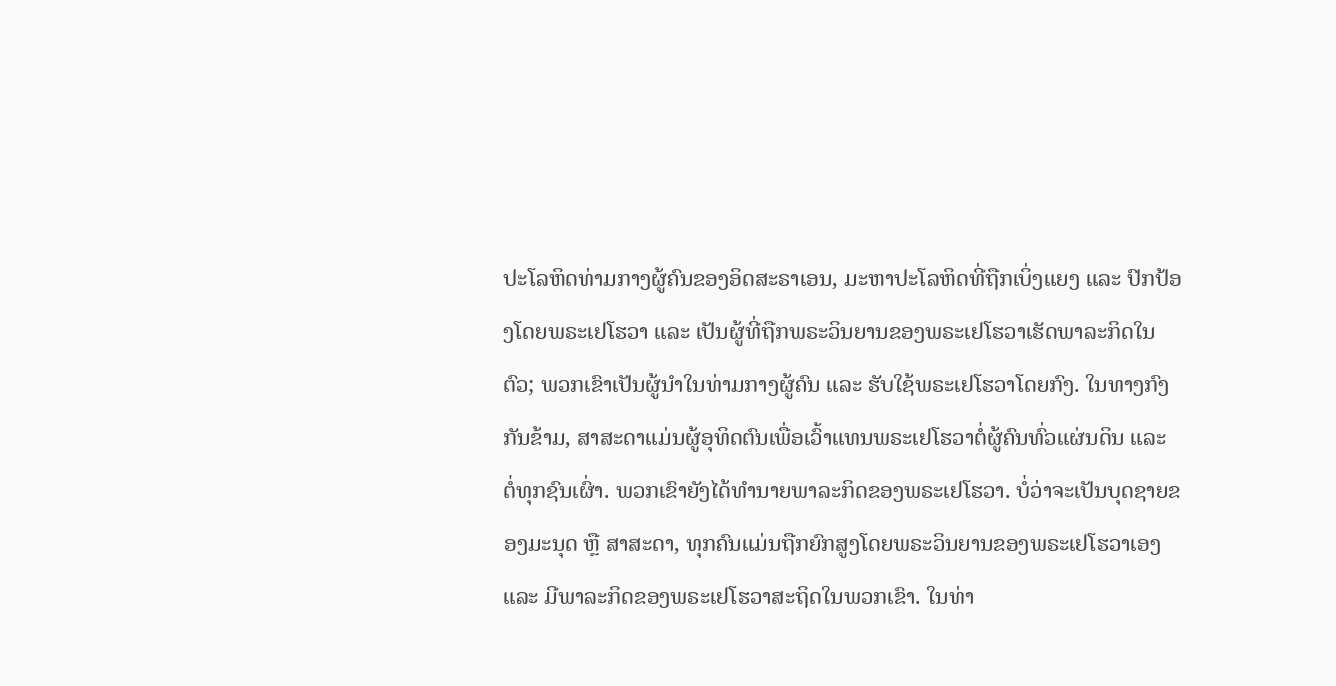ປະໂລຫິດທ່າມກາງຜູ້ຄົນຂອງອິດສະຣາເອນ, ມະຫາປະໂລຫິດທີ່ຖືກເບິ່ງແຍງ ແລະ ປົກປ້ອງໂດຍພຣະເຢໂຮວາ ແລະ ເປັນຜູ້ທີ່ຖືກພຣະວິນຍານຂອງພຣະເຢໂຮວາເຮັດພາລະກິດໃນຕົວ; ພວກເຂົາເປັນຜູ້ນໍາໃນທ່າມກາງຜູ້ຄົນ ແລະ ຮັບໃຊ້ພຣະເຢໂຮວາໂດຍກົງ. ໃນທາງກົງກັນຂ້າມ, ສາສະດາແມ່ນຜູ້ອຸທິດຕົນເພື່ອເວົ້າແທນພຣະເຢໂຮວາຕໍ່ຜູ້ຄົນທົ່ວແຜ່ນດິນ ແລະ ຕໍ່ທຸກຊົນເຜົ່າ. ພວກເຂົາຍັງໄດ້ທໍານາຍພາລະກິດຂອງພຣະເຢໂຮວາ. ບໍ່ວ່າຈະເປັນບຸດຊາຍຂອງມະນຸດ ຫຼື ສາສະດາ, ທຸກຄົນແມ່ນຖືກຍົກສູງໂດຍພຣະວິນຍານຂອງພຣະເຢໂຮວາເອງ ແລະ ມີພາລະກິດຂອງພຣະເຢໂຮວາສະຖິດໃນພວກເຂົາ. ໃນທ່າ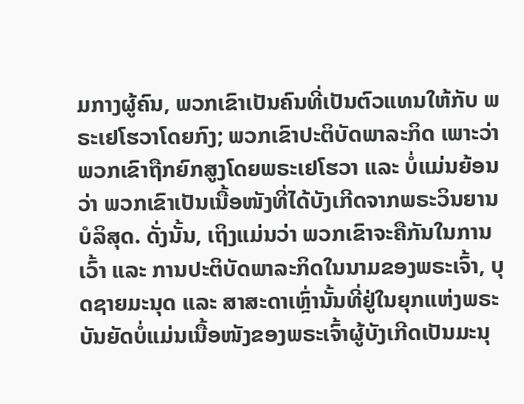ມກາງຜູ້ຄົນ, ພວກເຂົາເປັນຄົນທີ່ເປັນຕົວແທນໃຫ້ກັບ ພຣະເຢໂຮວາໂດຍກົງ; ພວກເຂົາປະຕິບັດພາລະກິດ ເພາະວ່າ ພວກເຂົາຖືກຍົກສູງໂດຍພຣະເຢໂຮວາ ແລະ ບໍ່ແມ່ນຍ້ອນວ່າ ພວກເຂົາເປັນເນື້ອໜັງທີ່ໄດ້ບັງເກີດຈາກພຣະວິນຍານບໍລິສຸດ. ດັ່ງນັ້ນ, ເຖິງແມ່ນວ່າ ພວກເຂົາຈະຄືກັນໃນການເວົ້າ ແລະ ການປະຕິບັດພາລະກິດໃນນາມຂອງພຣະເຈົ້າ, ບຸດຊາຍມະນຸດ ແລະ ສາສະດາເຫຼົ່ານັ້ນທີ່ຢູ່ໃນຍຸກແຫ່ງພຣະບັນຍັດບໍ່ແມ່ນເນື້ອໜັງຂອງພຣະເຈົ້າຜູ້ບັງເກີດເປັນມະນຸ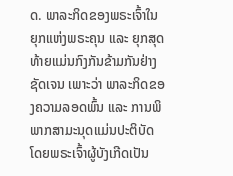ດ. ພາລະກິດຂອງພຣະເຈົ້າໃນຍຸກແຫ່ງພຣະຄຸນ ແລະ ຍຸກສຸດທ້າຍແມ່ນກົງກັນຂ້າມກັນຢ່າງຊັດເຈນ ເພາະວ່າ ພາລະກິດຂອງຄວາມລອດພົ້ນ ແລະ ການພິພາກສາມະນຸດແມ່ນປະຕິບັດໂດຍພຣະເຈົ້າຜູ້ບັງເກີດເປັນ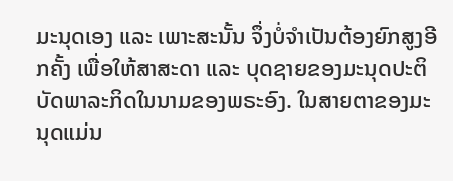ມະນຸດເອງ ແລະ ເພາະສະນັ້ນ ຈຶ່ງບໍ່ຈໍາເປັນຕ້ອງຍົກສູງອີກຄັ້ງ ເພື່ອໃຫ້ສາສະດາ ແລະ ບຸດຊາຍຂອງມະນຸດປະຕິບັດພາລະກິດໃນນາມຂອງພຣະອົງ. ໃນສາຍຕາຂອງມະນຸດແມ່ນ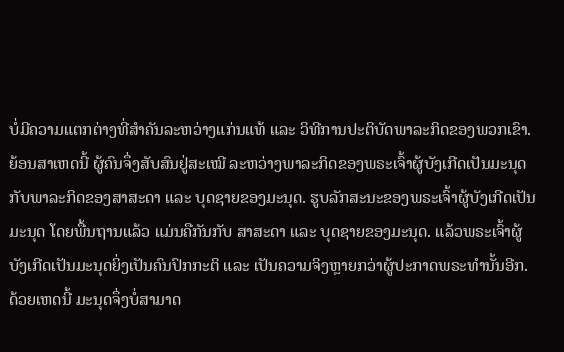ບໍ່ມີຄວາມແຕກຕ່າງທີ່ສຳຄັນລະຫວ່າງແກ່ນແທ້ ແລະ ວິທີການປະຕິບັດພາລະກິດຂອງພວກເຂົາ. ຍ້ອນສາເຫດນີ້ ຜູ້ຄົນຈຶ່ງສັບສົນຢູ່ສະເໝີ ລະຫວ່າງພາລະກິດຂອງພຣະເຈົ້າຜູ້ບັງເກີດເປັນມະນຸດ ກັບພາລະກິດຂອງສາສະດາ ແລະ ບຸດຊາຍຂອງມະນຸດ. ຮູບລັກສະນະຂອງພຣະເຈົ້າຜູ້ບັງເກີດເປັນມະນຸດ ໂດຍພື້ນຖານແລ້ວ ແມ່ນຄືກັນກັບ ສາສະດາ ແລະ ບຸດຊາຍຂອງມະນຸດ. ແລ້ວພຣະເຈົ້າຜູ້ບັງເກີດເປັນມະນຸດຍິ່ງເປັນຄົນປົກກະຕິ ແລະ ເປັນຄວາມຈິງຫຼາຍກວ່າຜູ້ປະກາດພຣະທຳນັ້ນອີກ. ດ້ວຍເຫດນີ້ ມະນຸດຈຶ່ງບໍ່ສາມາດ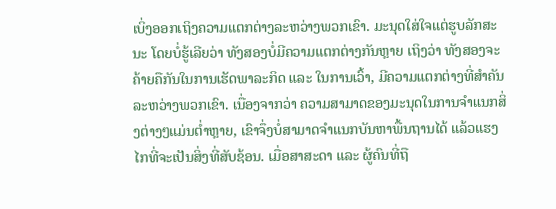ເບິ່ງອອກເຖິງຄວາມແຕກຕ່າງລະຫວ່າງພວກເຂົາ. ມະນຸດໃສ່ໃຈແຕ່ຮູບລັກສະນະ ໂດຍບໍ່ຮູ້ເລີຍວ່າ ທັງສອງບໍ່ມີຄວາມແຕກຕ່າງກັນຫຼາຍ ເຖິງວ່າ ທັງສອງຈະຄ້າຍຄືກັນໃນການເຮັດພາລະກິດ ແລະ ໃນການເວົ້າ, ມີຄວາມແຕກຕ່າງທີ່ສຳຄັນລະຫວ່າງພວກເຂົາ. ເນື່ອງຈາກວ່າ ຄວາມສາມາດຂອງມະນຸດໃນການຈໍາແນກສິ່ງຕ່າງໆແມ່ນຕໍ່າຫຼາຍ, ເຂົາຈຶ່ງບໍ່ສາມາດຈໍາແນກບັນຫາພື້ນຖານໄດ້ ແລ້ວແຮງໄກທີ່ຈະເປັນສິ່ງທີ່ສັບຊ້ອນ. ເມື່ອສາສະດາ ແລະ ຜູ້ຄົນທີ່ຖື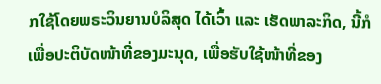ກໃຊ້ໂດຍພຣະວິນຍານບໍລິສຸດ ໄດ້ເວົ້າ ແລະ ເຮັດພາລະກິດ, ນີ້ກໍເພື່ອປະຕິບັດໜ້າທີ່ຂອງມະນຸດ, ເພື່ອຮັບໃຊ້ໜ້າທີ່ຂອງ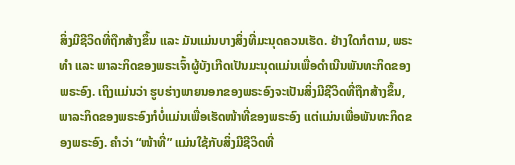ສິ່ງມີຊີວິດທີ່ຖືກສ້າງຂຶ້ນ ແລະ ມັນແມ່ນບາງສິ່ງທີ່ມະນຸດຄວນເຮັດ. ຢ່າງໃດກໍຕາມ, ພຣະທໍາ ແລະ ພາລະກິດຂອງພຣະເຈົ້າຜູ້ບັງເກີດເປັນມະນຸດແມ່ນເພື່ອດໍາເນີນພັນທະກິດຂອງພຣະອົງ. ເຖິງແມ່ນວ່າ ຮູບຮ່າງພາຍນອກຂອງພຣະອົງຈະເປັນສິ່ງມີຊີວິດທີ່ຖືກສ້າງຂຶ້ນ, ພາລະກິດຂອງພຣະອົງກໍບໍ່ແມ່ນເພື່ອເຮັດໜ້າທີ່ຂອງພຣະອົງ ແຕ່ແມ່ນເພື່ອພັນທະກິດຂອງພຣະອົງ. ຄໍາວ່າ “ໜ້າທີ່” ແມ່ນໃຊ້ກັບສິ່ງມີຊີວິດທີ່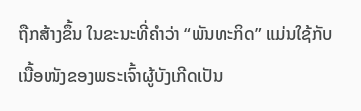ຖືກສ້າງຂຶ້ນ ໃນຂະນະທີ່ຄໍາວ່າ “ພັນທະກິດ” ແມ່ນໃຊ້ກັບເນື້ອໜັງຂອງພຣະເຈົ້າຜູ້ບັງເກີດເປັນ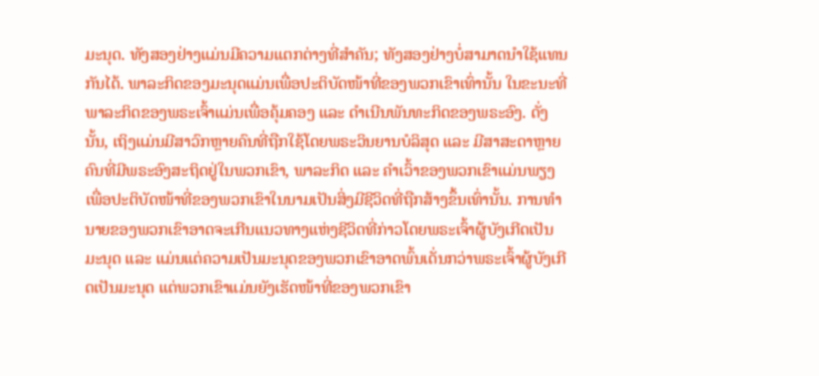ມະນຸດ. ທັງສອງຢ່າງແມ່ນມີຄວາມແຕກຕ່າງທີ່ສໍາຄັນ; ທັງສອງຢ່າງບໍ່ສາມາດນໍາໃຊ້ແທນກັນໄດ້. ພາລະກິດຂອງມະນຸດແມ່ນເພື່ອປະຕິບັດໜ້າທີ່ຂອງພວກເຂົາເທົ່ານັ້ນ ໃນຂະນະທີ່ພາລະກິດຂອງພຣະເຈົ້າແມ່ນເພື່ອຄຸ້ມຄອງ ແລະ ດໍາເນີນພັນທະກິດຂອງພຣະອົງ. ດັ່ງນັ້ນ, ເຖິງແມ່ນມີສາວົກຫຼາຍຄົນທີ່ຖືກໃຊ້ໂດຍພຣະວິນຍານບໍລິສຸດ ແລະ ມີສາສະດາຫຼາຍຄົນທີ່ມີພຣະອົງສະຖິດຢູ່ໃນພວກເຂົາ, ພາລະກິດ ແລະ ຄໍາເວົ້າຂອງພວກເຂົາແມ່ນພຽງເພື່ອປະຕິບັດໜ້າທີ່ຂອງພວກເຂົາໃນນາມເປັນສິ່ງມີຊີວິດທີ່ຖືກສ້າງຂຶ້ນເທົ່ານັ້ນ. ການທໍານາຍຂອງພວກເຂົາອາດຈະເກີນແນວທາງແຫ່ງຊີວິດທີ່ກ່າວໂດຍພຣະເຈົ້າຜູ້ບັງເກີດເປັນມະນຸດ ແລະ ແມ່ນແຕ່ຄວາມເປັນມະນຸດຂອງພວກເຂົາອາດພົ້ນເດັ່ນກວ່າພຣະເຈົ້າຜູ້ບັງເກີດເປັນມະນຸດ ແຕ່ພວກເຂົາແມ່ນຍັງເຮັດໜ້າທີ່ຂອງພວກເຂົາ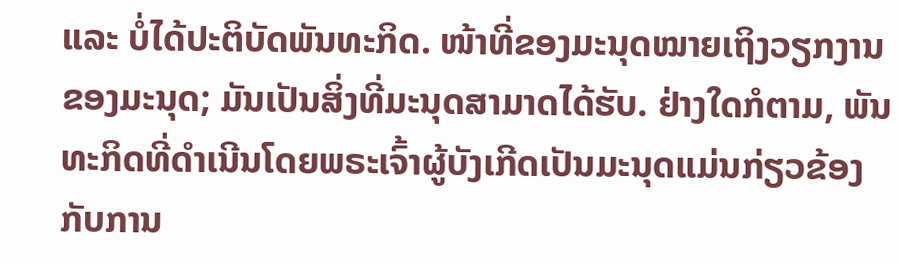ແລະ ບໍ່ໄດ້ປະຕິບັດພັນທະກິດ. ໜ້າທີ່ຂອງມະນຸດໝາຍເຖິງວຽກງານຂອງມະນຸດ; ມັນເປັນສິ່ງທີ່ມະນຸດສາມາດໄດ້ຮັບ. ຢ່າງໃດກໍຕາມ, ພັນທະກິດທີ່ດໍາເນີນໂດຍພຣະເຈົ້າຜູ້ບັງເກີດເປັນມະນຸດແມ່ນກ່ຽວຂ້ອງກັບການ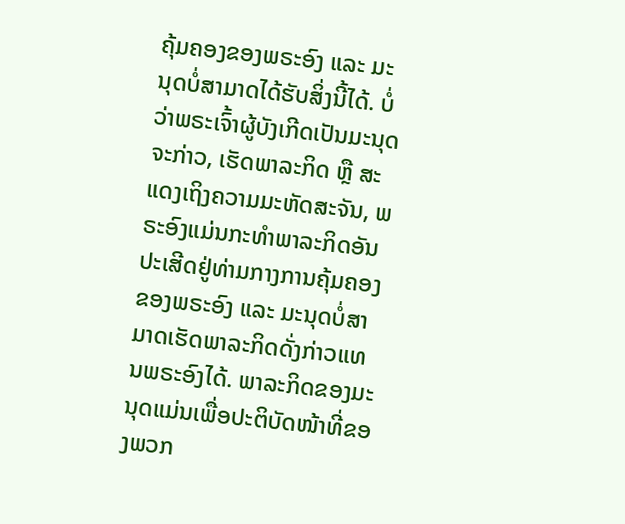ຄຸ້ມຄອງຂອງພຣະອົງ ແລະ ມະນຸດບໍ່ສາມາດໄດ້ຮັບສິ່ງນີ້ໄດ້. ບໍ່ວ່າພຣະເຈົ້າຜູ້ບັງເກີດເປັນມະນຸດຈະກ່າວ, ເຮັດພາລະກິດ ຫຼື ສະແດງເຖິງຄວາມມະຫັດສະຈັນ, ພຣະອົງແມ່ນກະທໍາພາລະກິດອັນປະເສີດຢູ່ທ່າມກາງການຄຸ້ມຄອງຂອງພຣະອົງ ແລະ ມະນຸດບໍ່ສາມາດເຮັດພາລະກິດດັ່ງກ່າວແທນພຣະອົງໄດ້. ພາລະກິດຂອງມະນຸດແມ່ນເພື່ອປະຕິບັດໜ້າທີ່ຂອງພວກ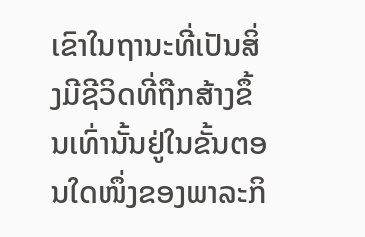ເຂົາໃນຖານະທີ່ເປັນສິ່ງມີຊີວິດທີ່ຖືກສ້າງຂຶ້ນເທົ່ານັ້ນຢູ່ໃນຂັ້ນຕອນໃດໜຶ່ງຂອງພາລະກິ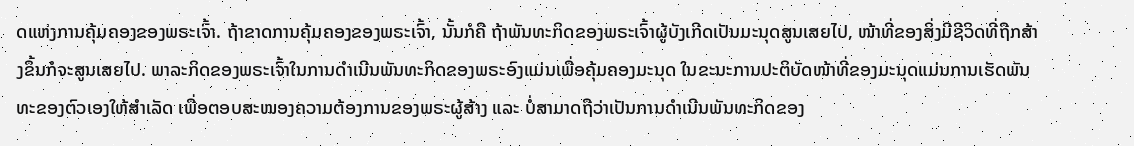ດແຫ່ງການຄຸ້ມຄອງຂອງພຣະເຈົ້າ. ຖ້າຂາດການຄຸ້ມຄອງຂອງພຣະເຈົ້າ, ນັ້ນກໍຄື ຖ້າພັນທະກິດຂອງພຣະເຈົ້າຜູ້ບັງເກີດເປັນມະນຸດສູນເສຍໄປ, ໜ້າທີ່ຂອງສິ່ງມີຊີວິດທີ່ຖືກສ້າງຂຶ້ນກໍຈະສູນເສຍໄປ. ພາລະກິດຂອງພຣະເຈົ້າໃນການດໍາເນີນພັນທະກິດຂອງພຣະອົງແມ່ນເພື່ອຄຸ້ມຄອງມະນຸດ ໃນຂະນະການປະຕິບັດໜ້າທີ່ຂອງມະນຸດແມ່ນການເຮັດພັນທະຂອງຕົວເອງໃຫ້ສໍາເລັດ ເພື່ອຕອບສະໜອງຄວາມຕ້ອງການຂອງພຣະຜູ້ສ້າງ ແລະ ບໍ່ສາມາດຖືວ່າເປັນການດໍາເນີນພັນທະກິດຂອງ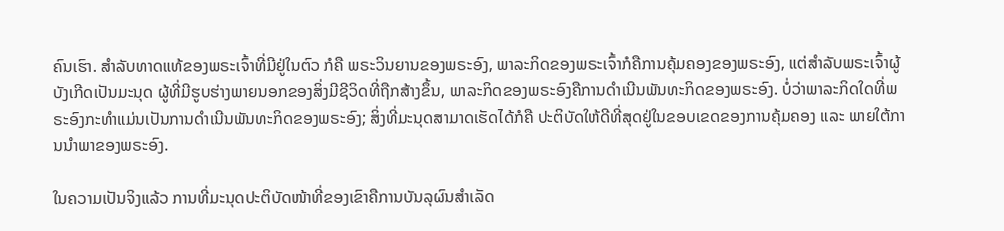ຄົນເຮົາ. ສໍາລັບທາດແທ້ຂອງພຣະເຈົ້າທີ່ມີຢູ່ໃນຕົວ ກໍຄື ພຣະວິນຍານຂອງພຣະອົງ, ພາລະກິດຂອງພຣະເຈົ້າກໍຄືການຄຸ້ມຄອງຂອງພຣະອົງ, ແຕ່ສໍາລັບພຣະເຈົ້າຜູ້ບັງເກີດເປັນມະນຸດ ຜູ້ທີ່ມີຮູບຮ່າງພາຍນອກຂອງສິ່ງມີຊີວິດທີ່ຖືກສ້າງຂຶ້ນ, ພາລະກິດຂອງພຣະອົງຄືການດໍາເນີນພັນທະກິດຂອງພຣະອົງ. ບໍ່ວ່າພາລະກິດໃດທີ່ພຣະອົງກະທໍາແມ່ນເປັນການດໍາເນີນພັນທະກິດຂອງພຣະອົງ; ສິ່ງທີ່ມະນຸດສາມາດເຮັດໄດ້ກໍຄື ປະຕິບັດໃຫ້ດີທີ່ສຸດຢູ່ໃນຂອບເຂດຂອງການຄຸ້ມຄອງ ແລະ ພາຍໃຕ້ການນໍາພາຂອງພຣະອົງ.

ໃນຄວາມເປັນຈິງແລ້ວ ການທີ່ມະນຸດປະຕິບັດໜ້າທີ່ຂອງເຂົາຄືການບັນລຸຜົນສໍາເລັດ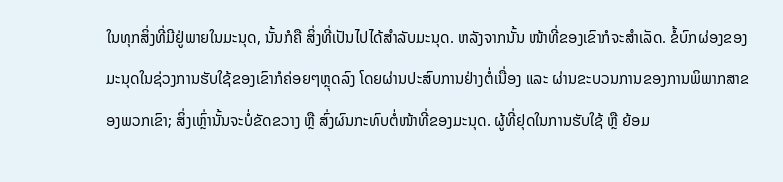ໃນທຸກສິ່ງທີ່ມີຢູ່ພາຍໃນມະນຸດ, ນັ້ນກໍຄື ສິ່ງທີ່ເປັນໄປໄດ້ສໍາລັບມະນຸດ. ຫລັງຈາກນັ້ນ ໜ້າທີ່ຂອງເຂົາກໍຈະສໍາເລັດ. ຂໍ້ບົກຜ່ອງຂອງມະນຸດໃນຊ່ວງການຮັບໃຊ້ຂອງເຂົາກໍຄ່ອຍໆຫຼຸດລົງ ໂດຍຜ່ານປະສົບການຢ່າງຕໍ່ເນື່ອງ ແລະ ຜ່ານຂະບວນການຂອງການພິພາກສາຂອງພວກເຂົາ; ສິ່ງເຫຼົ່ານັ້ນຈະບໍ່ຂັດຂວາງ ຫຼື ສົ່ງຜົນກະທົບຕໍ່ໜ້າທີ່ຂອງມະນຸດ. ຜູ້ທີ່ຢຸດໃນການຮັບໃຊ້ ຫຼື ຍ້ອມ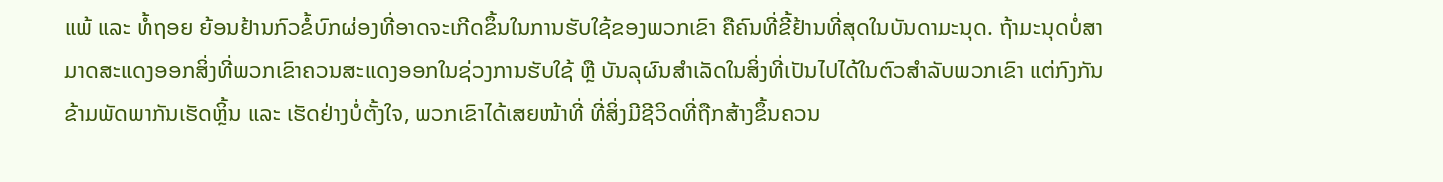ແພ້ ແລະ ທໍ້ຖອຍ ຍ້ອນຢ້ານກົວຂໍ້ບົກຜ່ອງທີ່ອາດຈະເກີດຂຶ້ນໃນການຮັບໃຊ້ຂອງພວກເຂົາ ຄືຄົນທີ່ຂີ້ຢ້ານທີ່ສຸດໃນບັນດາມະນຸດ. ຖ້າມະນຸດບໍ່ສາມາດສະແດງອອກສິ່ງທີ່ພວກເຂົາຄວນສະແດງອອກໃນຊ່ວງການຮັບໃຊ້ ຫຼື ບັນລຸຜົນສໍາເລັດໃນສິ່ງທີ່ເປັນໄປໄດ້ໃນຕົວສໍາລັບພວກເຂົາ ແຕ່ກົງກັນຂ້າມພັດພາກັນເຮັດຫຼິ້ນ ແລະ ເຮັດຢ່າງບໍ່ຕັ້ງໃຈ, ພວກເຂົາໄດ້ເສຍໜ້າທີ່ ທີ່ສິ່ງມີຊີວິດທີ່ຖືກສ້າງຂຶ້ນຄວນ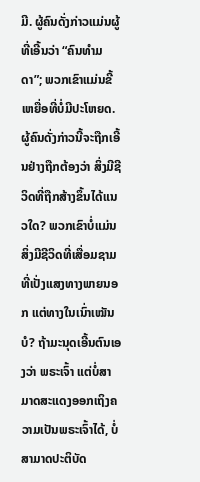ມີ. ຜູ້ຄົນດັ່ງກ່າວແມ່ນຜູ້ທີ່ເອີ້ນວ່າ “ຄົນທໍາມດາ”; ພວກເຂົາແມ່ນຂີ້ເຫຍື່ອທີ່ບໍ່ມີປະໂຫຍດ. ຜູ້ຄົນດັ່ງກ່າວນີ້ຈະຖືກເອີ້ນຢ່າງຖືກຕ້ອງວ່າ ສິ່ງມີຊີວິດທີ່ຖືກສ້າງຂຶ້ນໄດ້ແນວໃດ? ພວກເຂົາບໍ່ແມ່ນສິ່ງມີຊີວິດທີ່ເສື່ອມຊາມທີ່ເປັ່ງແສງທາງພາຍນອກ ແຕ່ທາງໃນເນົ່າເໝັນບໍ? ຖ້າມະນຸດເອີ້ນຕົນເອງວ່າ ພຣະເຈົ້າ ແຕ່ບໍ່ສາມາດສະແດງອອກເຖິງຄວາມເປັນພຣະເຈົ້າໄດ້, ບໍ່ສາມາດປະຕິບັດ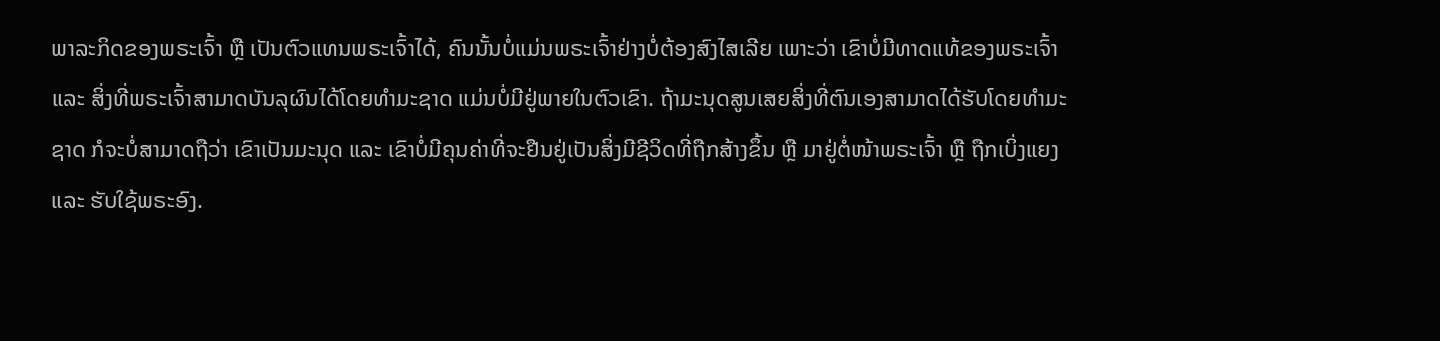ພາລະກິດຂອງພຣະເຈົ້າ ຫຼື ເປັນຕົວແທນພຣະເຈົ້າໄດ້, ຄົນນັ້ນບໍ່ແມ່ນພຣະເຈົ້າຢ່າງບໍ່ຕ້ອງສົງໄສເລີຍ ເພາະວ່າ ເຂົາບໍ່ມີທາດແທ້ຂອງພຣະເຈົ້າ ແລະ ສິ່ງທີ່ພຣະເຈົ້າສາມາດບັນລຸຜົນໄດ້ໂດຍທໍາມະຊາດ ແມ່ນບໍ່ມີຢູ່ພາຍໃນຕົວເຂົາ. ຖ້າມະນຸດສູນເສຍສິ່ງທີ່ຕົນເອງສາມາດໄດ້ຮັບໂດຍທໍາມະຊາດ ກໍຈະບໍ່ສາມາດຖືວ່າ ເຂົາເປັນມະນຸດ ແລະ ເຂົາບໍ່ມີຄຸນຄ່າທີ່ຈະຢືນຢູ່ເປັນສິ່ງມີຊີວິດທີ່ຖືກສ້າງຂຶ້ນ ຫຼື ມາຢູ່ຕໍ່ໜ້າພຣະເຈົ້າ ຫຼື ຖືກເບິ່ງແຍງ ແລະ ຮັບໃຊ້ພຣະອົງ.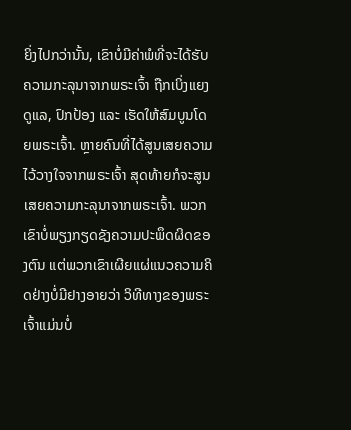ຍິ່ງໄປກວ່ານັ້ນ, ເຂົາບໍ່ມີຄ່າພໍທີ່ຈະໄດ້ຮັບຄວາມກະລຸນາຈາກພຣະເຈົ້າ ຖືກເບິ່ງແຍງດູແລ, ປົກປ້ອງ ແລະ ເຮັດໃຫ້ສົມບູນໂດຍພຣະເຈົ້າ. ຫຼາຍຄົນທີ່ໄດ້ສູນເສຍຄວາມໄວ້ວາງໃຈຈາກພຣະເຈົ້າ ສຸດທ້າຍກໍຈະສູນເສຍຄວາມກະລຸນາຈາກພຣະເຈົ້າ. ພວກເຂົາບໍ່ພຽງກຽດຊັງຄວາມປະພຶດຜິດຂອງຕົນ ແຕ່ພວກເຂົາເຜີຍແຜ່ແນວຄວາມຄິດຢ່າງບໍ່ມີຢາງອາຍວ່າ ວິທີທາງຂອງພຣະເຈົ້າແມ່ນບໍ່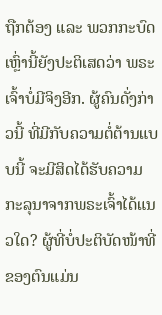ຖືກຕ້ອງ ແລະ ພວກກະບົດເຫຼົ່ານີ້ຍັງປະຕິເສດວ່າ ພຣະເຈົ້າບໍ່ມີຈິງອີກ. ຜູ້ຄົນດັ່ງກ່າວນີ້ ທີ່ມີກັບຄວາມຕໍ່ຕ້ານແບບນີ້ ຈະມີສິດໄດ້ຮັບຄວາມກະລຸນາຈາກພຣະເຈົ້າໄດ້ແນວໃດ? ຜູ້ທີ່ບໍ່ປະຕິບັດໜ້າທີ່ຂອງຕົນແມ່ນ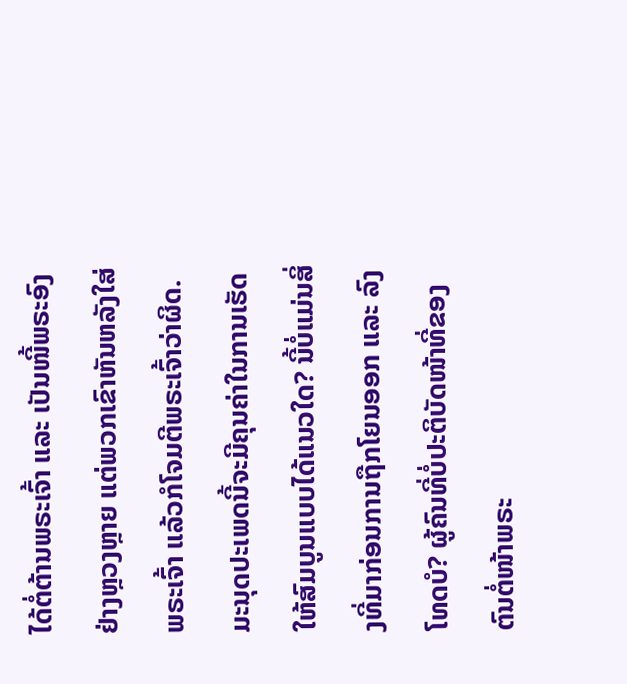ໄດ້ຕໍ່ຕ້ານພຣະເຈົ້າ ແລະ ເປັນໜີ້ພຣະອົງຢ່າງຫຼວງຫຼາຍ ແຕ່ພວກເຂົາຫັນຫລັງໃສ່ພຣະເຈົ້າ ແລ້ວກໍໂຈມຕີພຣະເຈົ້າວ່າຜິດ. ມະນຸດປະເພດນີ້ຈະມີຄຸນຄ່າໃນການເຮັດໃຫ້ສົມບູນແບບໄດ້ແນວໃດ? ນີ້ບໍ່ແມ່ນສິ່ງທີ່ມາກ່ອນການຖືກໂຍນອອກ ແລະ ລົງໂທດບໍ? ຜູ້ຄົນທີ່ບໍ່ປະຕິບັດໜ້າທີ່ຂອງຕົນຕໍ່ໜ້າພຣະ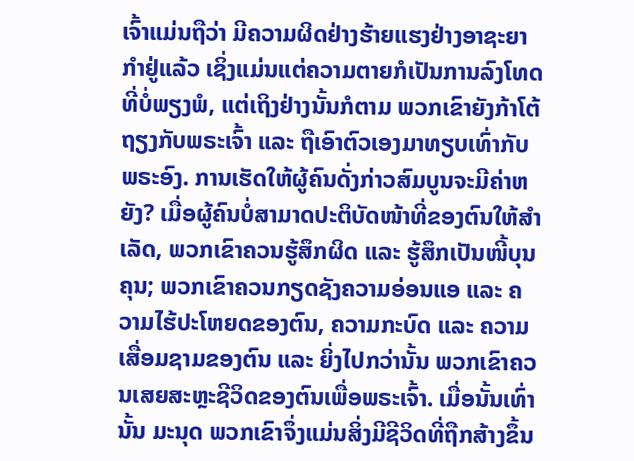ເຈົ້າແມ່ນຖືວ່າ ມີຄວາມຜິດຢ່າງຮ້າຍແຮງຢ່າງອາຊະຍາກໍາຢູ່ແລ້ວ ເຊິ່ງແມ່ນແຕ່ຄວາມຕາຍກໍເປັນການລົງໂທດທີ່ບໍ່ພຽງພໍ, ແຕ່ເຖິງຢ່າງນັ້ນກໍຕາມ ພວກເຂົາຍັງກ້າໂຕ້ຖຽງກັບພຣະເຈົ້າ ແລະ ຖືເອົາຕົວເອງມາທຽບເທົ່າກັບພຣະອົງ. ການເຮັດໃຫ້ຜູ້ຄົນດັ່ງກ່າວສົມບູນຈະມີຄ່າຫຍັງ? ເມື່ອຜູ້ຄົນບໍ່ສາມາດປະຕິບັດໜ້າທີ່ຂອງຕົນໃຫ້ສໍາເລັດ, ພວກເຂົາຄວນຮູ້ສຶກຜິດ ແລະ ຮູ້ສຶກເປັນໜີ້ບຸນຄຸນ; ພວກເຂົາຄວນກຽດຊັງຄວາມອ່ອນແອ ແລະ ຄວາມໄຮ້ປະໂຫຍດຂອງຕົນ, ຄວາມກະບົດ ແລະ ຄວາມເສື່ອມຊາມຂອງຕົນ ແລະ ຍິ່ງໄປກວ່ານັ້ນ ພວກເຂົາຄວນເສຍສະຫຼະຊີວິດຂອງຕົນເພື່ອພຣະເຈົ້າ. ເມື່ອນັ້ນເທົ່ານັ້ນ ມະນຸດ ພວກເຂົາຈຶ່ງແມ່ນສິ່ງມີຊີວິດທີ່ຖືກສ້າງຂຶ້ນ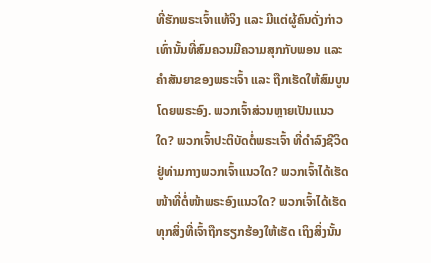ທີ່ຮັກພຣະເຈົ້າແທ້ຈິງ ແລະ ມີແຕ່ຜູ້ຄົນດັ່ງກ່າວເທົ່ານັ້ນທີ່ສົມຄວນມີຄວາມສຸກກັບພອນ ແລະ ຄໍາສັນຍາຂອງພຣະເຈົ້າ ແລະ ຖືກເຮັດໃຫ້ສົມບູນໂດຍພຣະອົງ. ພວກເຈົ້າສ່ວນຫຼາຍເປັນແນວໃດ? ພວກເຈົ້າປະຕິບັດຕໍ່ພຣະເຈົ້າ ທີ່ດໍາລົງຊີວິດຢູ່ທ່າມກາງພວກເຈົ້າແນວໃດ? ພວກເຈົ້າໄດ້ເຮັດໜ້າທີ່ຕໍ່ໜ້າພຣະອົງແນວໃດ? ພວກເຈົ້າໄດ້ເຮັດທຸກສິ່ງທີ່ເຈົ້າຖືກຮຽກຮ້ອງໃຫ້ເຮັດ ເຖິງສິ່ງນັ້ນ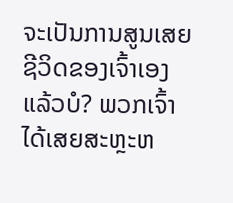ຈະເປັນການສູນເສຍຊີວິດຂອງເຈົ້າເອງແລ້ວບໍ? ພວກເຈົ້າໄດ້ເສຍສະຫຼະຫ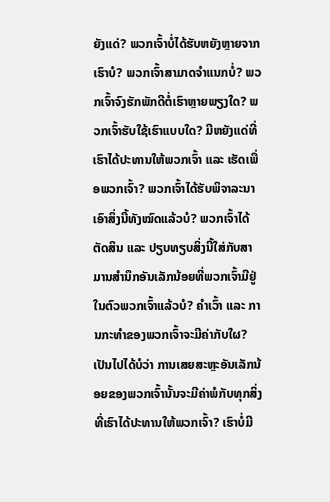ຍັງແດ່? ພວກເຈົ້າບໍ່ໄດ້ຮັບຫຍັງຫຼາຍຈາກເຮົາບໍ? ພວກເຈົ້າສາມາດຈໍາແນກບໍ່? ພວກເຈົ້າຈົງຮັກພັກດີຕໍ່ເຮົາຫຼາຍພຽງໃດ? ພວກເຈົ້າຮັບໃຊ້ເຮົາແບບໃດ? ມີຫຍັງແດ່ທີ່ເຮົາໄດ້ປະທານໃຫ້ພວກເຈົ້າ ແລະ ເຮັດເພື່ອພວກເຈົ້າ? ພວກເຈົ້າໄດ້ຮັບພິຈາລະນາເອົາສິ່ງນີ້ທັງໝົດແລ້ວບໍ? ພວກເຈົ້າໄດ້ຕັດສິນ ແລະ ປຽບທຽບສິ່ງນີ້ໃສ່ກັບສາມານສໍານຶກອັນເລັກນ້ອຍທີ່ພວກເຈົ້າມີຢູ່ໃນຕົວພວກເຈົ້າແລ້ວບໍ? ຄໍາເວົ້າ ແລະ ການກະທໍາຂອງພວກເຈົ້າຈະມີຄ່າກັບໃຜ? ເປັນໄປໄດ້ບໍວ່າ ການເສຍສະຫຼະອັນເລັກນ້ອຍຂອງພວກເຈົ້ານັ້ນຈະມີຄ່າພໍກັບທຸກສິ່ງທີ່ເຮົາໄດ້ປະທານໃຫ້ພວກເຈົ້າ? ເຮົາບໍ່ມີ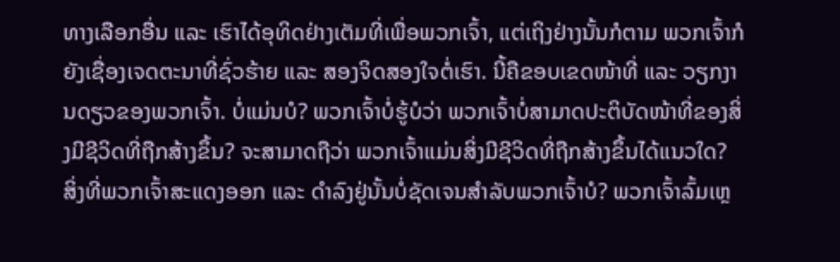ທາງເລືອກອື່ນ ແລະ ເຮົາໄດ້ອຸທິດຢ່າງເຕັມທີ່ເພື່ອພວກເຈົ້າ, ແຕ່ເຖິງຢ່າງນັ້ນກໍຕາມ ພວກເຈົ້າກໍຍັງເຊື່ອງເຈດຕະນາທີ່ຊົ່ວຮ້າຍ ແລະ ສອງຈິດສອງໃຈຕໍ່ເຮົາ. ນີ້ຄືຂອບເຂດໜ້າທີ່ ແລະ ວຽກງານດຽວຂອງພວກເຈົ້າ. ບໍ່ແມ່ນບໍ? ພວກເຈົ້າບໍ່ຮູ້ບໍວ່າ ພວກເຈົ້າບໍ່ສາມາດປະຕິບັດໜ້າທີ່ຂອງສິ່ງມີຊີວິດທີ່ຖືກສ້າງຂຶ້ນ? ຈະສາມາດຖືວ່າ ພວກເຈົ້າແມ່ນສິ່ງມີຊີວິດທີ່ຖືກສ້າງຂຶ້ນໄດ້ແນວໃດ? ສິ່ງທີ່ພວກເຈົ້າສະແດງອອກ ແລະ ດໍາລົງຢູ່ນັ້ນບໍ່ຊັດເຈນສໍາລັບພວກເຈົ້າບໍ? ພວກເຈົ້າລົ້ມເຫຼ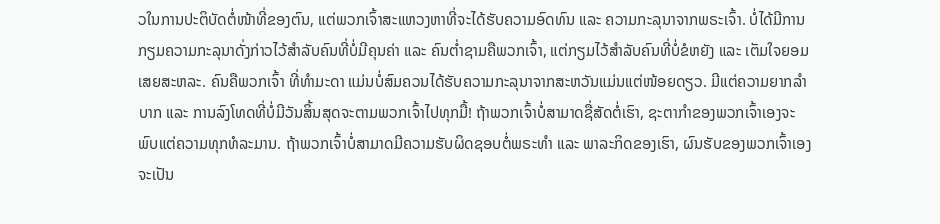ວໃນການປະຕິບັດຕໍ່ໜ້າທີ່ຂອງຕົນ, ແຕ່ພວກເຈົ້າສະແຫວງຫາທີ່ຈະໄດ້ຮັບຄວາມອົດທົນ ແລະ ຄວາມກະລຸນາຈາກພຣະເຈົ້າ. ບໍ່ໄດ້ມີການກຽມຄວາມກະລຸນາດັ່ງກ່າວໄວ້ສໍາລັບຄົນທີ່ບໍ່ມີຄຸນຄ່າ ແລະ ຄົນຕໍ່າຊາມຄືພວກເຈົ້າ, ແຕ່ກຽມໄວ້ສໍາລັບຄົນທີ່ບໍ່ຂໍຫຍັງ ແລະ ເຕັມໃຈຍອມເສຍສະຫລະ. ຄົນຄືພວກເຈົ້າ ທີ່ທໍາມະດາ ແມ່ນບໍ່ສົມຄວນໄດ້ຮັບຄວາມກະລຸນາຈາກສະຫວັນແມ່ນແຕ່ໜ້ອຍດຽວ. ມີແຕ່ຄວາມຍາກລໍາບາກ ແລະ ການລົງໂທດທີ່ບໍ່ມີວັນສິ້ນສຸດຈະຕາມພວກເຈົ້າໄປທຸກມື້! ຖ້າພວກເຈົ້າບໍ່ສາມາດຊື່ສັດຕໍ່ເຮົາ, ຊະຕາກໍາຂອງພວກເຈົ້າເອງຈະພົບແຕ່ຄວາມທຸກທໍລະມານ. ຖ້າພວກເຈົ້າບໍ່ສາມາດມີຄວາມຮັບຜິດຊອບຕໍ່ພຣະທໍາ ແລະ ພາລະກິດຂອງເຮົາ, ຜົນຮັບຂອງພວກເຈົ້າເອງຈະເປັນ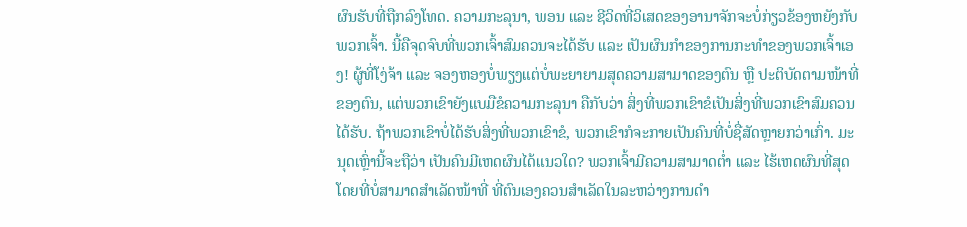ຜົນຮັບທີ່ຖືກລົງໂທດ. ຄວາມກະລຸນາ, ພອນ ແລະ ຊີວິດທີ່ວິເສດຂອງອານາຈັກຈະບໍ່ກ່ຽວຂ້ອງຫຍັງກັບພວກເຈົ້າ. ນີ້ຄືຈຸດຈົບທີ່ພວກເຈົ້າສົມຄວນຈະໄດ້ຮັບ ແລະ ເປັນຜົນກໍາຂອງການກະທໍາຂອງພວກເຈົ້າເອງ! ຜູ້ທີ່ໂງ່ຈ້າ ແລະ ຈອງຫອງບໍ່ພຽງແຕ່ບໍ່ພະຍາຍາມສຸດຄວາມສາມາດຂອງຕົນ ຫຼື ປະຕິບັດຕາມໜ້າທີ່ຂອງຕົນ, ແຕ່ພວກເຂົາຍັງແບມືຂໍຄວາມກະລຸນາ ຄືກັບວ່າ ສິ່ງທີ່ພວກເຂົາຂໍເປັນສິ່ງທີ່ພວກເຂົາສົມຄວນໄດ້ຮັບ. ຖ້າພວກເຂົາບໍ່ໄດ້ຮັບສິ່ງທີ່ພວກເຂົາຂໍ, ພວກເຂົາກໍຈະກາຍເປັນຄົນທີ່ບໍ່ຊື່ສັດຫຼາຍກວ່າເກົ່າ. ມະນຸດເຫຼົ່ານີ້ຈະຖືວ່າ ເປັນຄົນມີເຫດຜົນໄດ້ແນວໃດ? ພວກເຈົ້າມີຄວາມສາມາດຕໍ່າ ແລະ ໄຮ້ເຫດຜົນທີ່ສຸດ ໂດຍທີ່ບໍ່ສາມາດສໍາເລັດໜ້າທີ່ ທີ່ຕົນເອງຄວນສໍາເລັດໃນລະຫວ່າງການດໍາ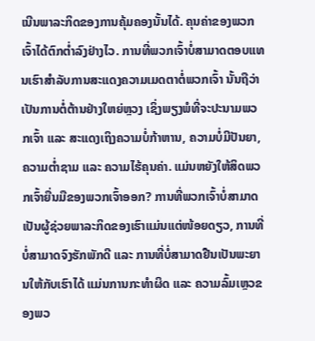ເນີນພາລະກິດຂອງການຄຸ້ມຄອງນັ້ນໄດ້. ຄຸນຄ່າຂອງພວກເຈົ້າໄດ້ຕົກຕໍ່າລົງຢ່າງໄວ. ການທີ່ພວກເຈົ້າບໍ່ສາມາດຕອບແທນເຮົາສຳລັບການສະແດງຄວາມເມດຕາຕໍ່ພວກເຈົ້າ ນັ້ນຖືວ່າ ເປັນການຕໍ່ຕ້ານຢ່າງໃຫຍ່ຫຼວງ ເຊິ່ງພຽງພໍທີ່ຈະປະນາມພວກເຈົ້າ ແລະ ສະແດງເຖິງຄວາມບໍ່ກ້າຫານ, ຄວາມບໍ່ມີປັນຍາ, ຄວາມຕໍ່າຊາມ ແລະ ຄວາມໄຮ້ຄຸນຄ່າ. ແມ່ນຫຍັງໃຫ້ສິດພວກເຈົ້າຍື່ນມືຂອງພວກເຈົ້າອອກ? ການທີ່ພວກເຈົ້າບໍ່ສາມາດເປັນຜູ້ຊ່ວຍພາລະກິດຂອງເຮົາແມ່ນແຕ່ໜ້ອຍດຽວ, ການທີ່ບໍ່ສາມາດຈົງຮັກພັກດີ ແລະ ການທີ່ບໍ່ສາມາດຢືນເປັນພະຍານໃຫ້ກັບເຮົາໄດ້ ແມ່ນການກະທໍາຜິດ ແລະ ຄວາມລົ້ມເຫຼວຂອງພວ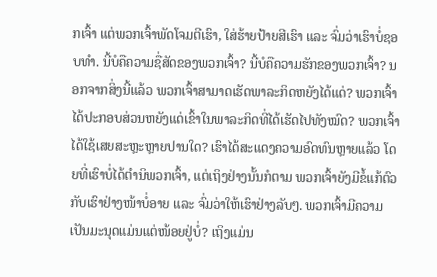ກເຈົ້າ ແຕ່ພວກເຈົ້າພັດໂຈມຕີເຮົາ, ໃສ່ຮ້າຍປ້າຍສີເຮົາ ແລະ ຈົ່ມວ່າເຮົາບໍ່ຊອບທໍາ. ນີ້ບໍຄືຄວາມຊື່ສັດຂອງພວກເຈົ້າ? ນີ້ບໍຄືຄວາມຮັກຂອງພວກເຈົ້າ? ນອກຈາກສິ່ງນີ້ແລ້ວ ພວກເຈົ້າສາມາດເຮັດພາລະກິດຫຍັງໄດ້ແດ່? ພວກເຈົ້າໄດ້ປະກອບສ່ວນຫຍັງແດ່ເຂົ້າໃນພາລະກິດທີ່ໄດ້ເຮັດໄປທັງໝົດ? ພວກເຈົ້າໄດ້ໃຊ້ເສຍສະຫຼະຫຼາຍປານໃດ? ເຮົາໄດ້ສະແດງຄວາມອົດທົນຫຼາຍແລ້ວ ໂດຍທີ່ເຮົາບໍ່ໄດ້ຕໍານິພວກເຈົ້າ, ແຕ່ເຖິງຢ່າງນັ້ນກໍຕາມ ພວກເຈົ້າຍັງມີຂໍ້ແກ້ຕົວກັບເຮົາຢ່າງໜ້າບໍ່ອາຍ ແລະ ຈົ່ມວ່າໃຫ້ເຮົາຢ່າງລັບໆ. ພວກເຈົ້າມີຄວາມເປັນມະນຸດແມ່ນແຕ່ໜ້ອຍຢູ່ບໍ່? ເຖິງແມ່ນ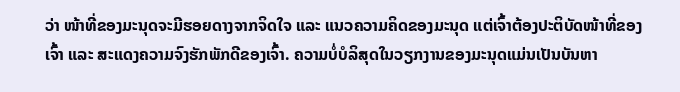ວ່າ ໜ້າທີ່ຂອງມະນຸດຈະມີຮອຍດາງຈາກຈິດໃຈ ແລະ ແນວຄວາມຄິດຂອງມະນຸດ ແຕ່ເຈົ້າຕ້ອງປະຕິບັດໜ້າທີ່ຂອງເຈົ້າ ແລະ ສະແດງຄວາມຈົງຮັກພັກດີຂອງເຈົ້າ. ຄວາມບໍ່ບໍລິສຸດໃນວຽກງານຂອງມະນຸດແມ່ນເປັນບັນຫາ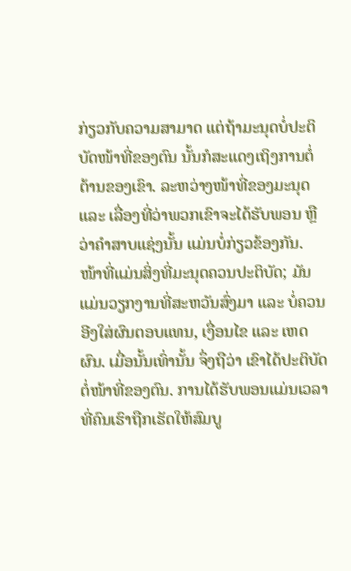ກ່ຽວກັບຄວາມສາມາດ ແຕ່ຖ້າມະນຸດບໍ່ປະຕິບັດໜ້າທີ່ຂອງຕົນ ນັ້ນກໍສະແດງເຖິງການຕໍ່ຕ້ານຂອງເຂົາ. ລະຫວ່າງໜ້າທີ່ຂອງມະນຸດ ແລະ ເລື່ອງທີ່ວ່າພວກເຂົາຈະໄດ້ຮັບພອນ ຫຼື ວ່າຄໍາສາບແຊ່ງນັ້ນ ແມ່ນບໍ່ກ່ຽວຂ້ອງກັນ. ໜ້າທີ່ແມ່ນສິ່ງທີ່ມະນຸດຄວນປະຕິບັດ; ມັນແມ່ນວຽກງານທີ່ສະຫວັນສົ່ງມາ ແລະ ບໍ່ຄວນອີງໃສ່ຜົນຕອບແທນ, ເງື່ອນໄຂ ແລະ ເຫດຜົນ. ເມື່ອນັ້ນເທົ່ານັ້ນ ຈຶ່ງຖືວ່າ ເຂົາໄດ້ປະຕິບັດຕໍ່ໜ້າທີ່ຂອງຕົນ. ການໄດ້ຮັບພອນແມ່ນເວລາທີ່ຄົນເຮົາຖືກເຮັດໃຫ້ສົມບູ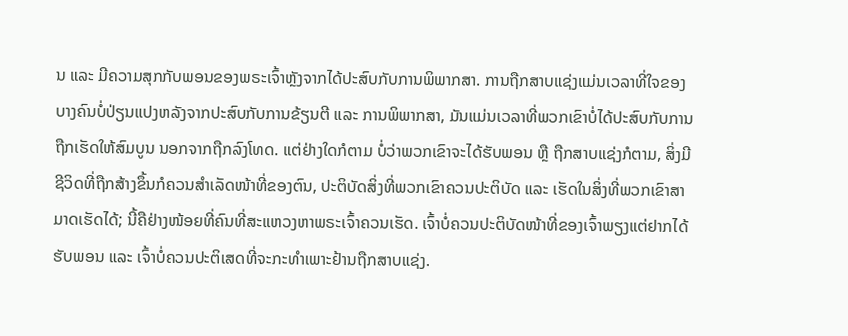ນ ແລະ ມີຄວາມສຸກກັບພອນຂອງພຣະເຈົ້າຫຼັງຈາກໄດ້ປະສົບກັບການພິພາກສາ. ການຖືກສາບແຊ່ງແມ່ນເວລາທີ່ໃຈຂອງບາງຄົນບໍ່ປ່ຽນແປງຫລັງຈາກປະສົບກັບການຂ້ຽນຕີ ແລະ ການພິພາກສາ, ມັນແມ່ນເວລາທີ່ພວກເຂົາບໍ່ໄດ້ປະສົບກັບການຖືກເຮັດໃຫ້ສົມບູນ ນອກຈາກຖືກລົງໂທດ. ແຕ່ຢ່າງໃດກໍຕາມ ບໍ່ວ່າພວກເຂົາຈະໄດ້ຮັບພອນ ຫຼື ຖືກສາບແຊ່ງກໍຕາມ, ສິ່ງມີຊີວິດທີ່ຖືກສ້າງຂຶ້ນກໍຄວນສໍາເລັດໜ້າທີ່ຂອງຕົນ, ປະຕິບັດສິ່ງທີ່ພວກເຂົາຄວນປະຕິບັດ ແລະ ເຮັດໃນສິ່ງທີ່ພວກເຂົາສາມາດເຮັດໄດ້; ນີ້ຄືຢ່າງໜ້ອຍທີ່ຄົນທີ່ສະແຫວງຫາພຣະເຈົ້າຄວນເຮັດ. ເຈົ້າບໍ່ຄວນປະຕິບັດໜ້າທີ່ຂອງເຈົ້າພຽງແຕ່ຢາກໄດ້ຮັບພອນ ແລະ ເຈົ້າບໍ່ຄວນປະຕິເສດທີ່ຈະກະທໍາເພາະຢ້ານຖືກສາບແຊ່ງ.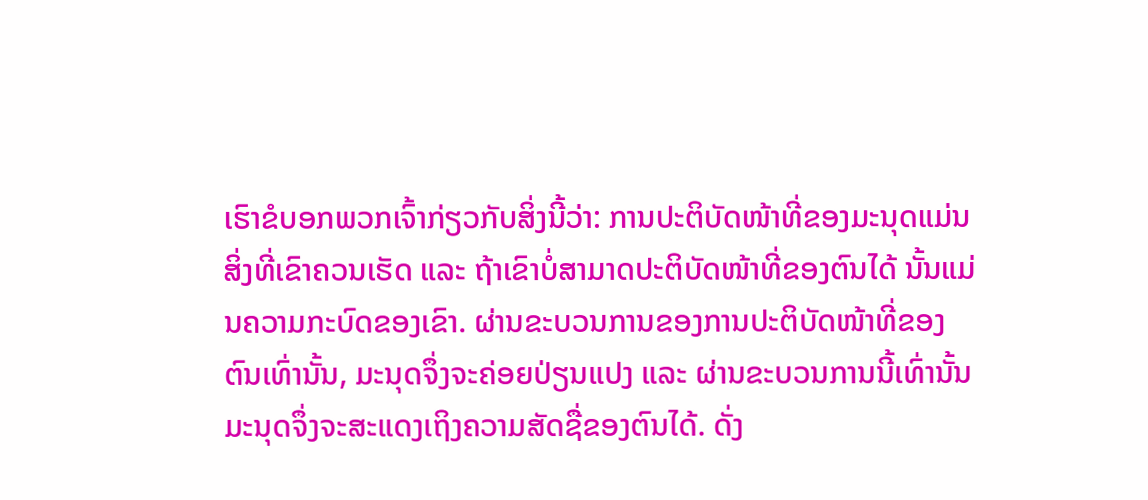ເຮົາຂໍບອກພວກເຈົ້າກ່ຽວກັບສິ່ງນີ້ວ່າ: ການປະຕິບັດໜ້າທີ່ຂອງມະນຸດແມ່ນສິ່ງທີ່ເຂົາຄວນເຮັດ ແລະ ຖ້າເຂົາບໍ່ສາມາດປະຕິບັດໜ້າທີ່ຂອງຕົນໄດ້ ນັ້ນແມ່ນຄວາມກະບົດຂອງເຂົາ. ຜ່ານຂະບວນການຂອງການປະຕິບັດໜ້າທີ່ຂອງຕົນເທົ່ານັ້ນ, ມະນຸດຈຶ່ງຈະຄ່ອຍປ່ຽນແປງ ແລະ ຜ່ານຂະບວນການນີ້ເທົ່ານັ້ນ ມະນຸດຈຶ່ງຈະສະແດງເຖິງຄວາມສັດຊື່ຂອງຕົນໄດ້. ດັ່ງ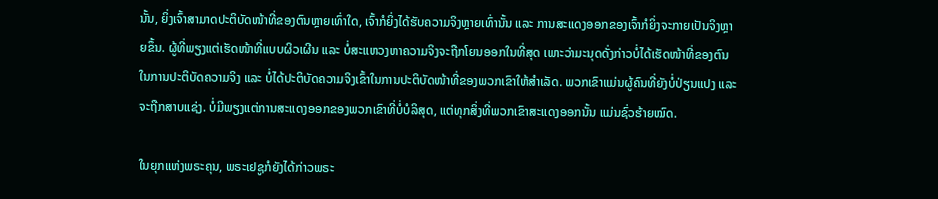ນັ້ນ, ຍິ່ງເຈົ້າສາມາດປະຕິບັດໜ້າທີ່ຂອງຕົນຫຼາຍເທົ່າໃດ, ເຈົ້າກໍຍິ່ງໄດ້ຮັບຄວາມຈິງຫຼາຍເທົ່ານັ້ນ ແລະ ການສະແດງອອກຂອງເຈົ້າກໍຍິ່ງຈະກາຍເປັນຈິງຫຼາຍຂຶ້ນ. ຜູ້ທີ່ພຽງແຕ່ເຮັດໜ້າທີ່ແບບຜິວເຜີນ ແລະ ບໍ່ສະແຫວງຫາຄວາມຈິງຈະຖືກໂຍນອອກໃນທີ່ສຸດ ເພາະວ່າມະນຸດດັ່ງກ່າວບໍ່ໄດ້ເຮັດໜ້າທີ່ຂອງຕົນໃນການປະຕິບັດຄວາມຈິງ ແລະ ບໍ່ໄດ້ປະຕິບັດຄວາມຈິງເຂົ້າໃນການປະຕິບັດໜ້າທີ່ຂອງພວກເຂົາໃຫ້ສໍາເລັດ. ພວກເຂົາແມ່ນຜູ້ຄົນທີ່ຍັງບໍ່ປ່ຽນແປງ ແລະ ຈະຖືກສາບແຊ່ງ. ບໍ່ມີພຽງແຕ່ການສະແດງອອກຂອງພວກເຂົາທີ່ບໍ່ບໍລິສຸດ, ແຕ່ທຸກສິ່ງທີ່ພວກເຂົາສະແດງອອກນັ້ນ ແມ່ນຊົ່ວຮ້າຍໝົດ.

ໃນຍຸກແຫ່ງພຣະຄຸນ, ພຣະເຢຊູກໍຍັງໄດ້ກ່າວພຣະ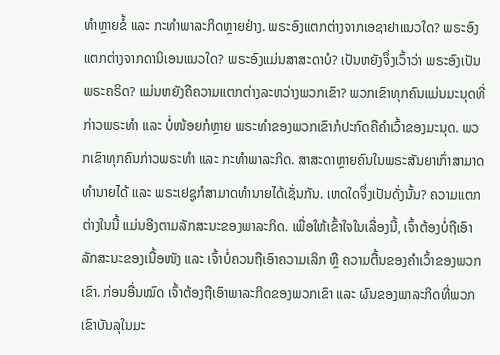ທໍາຫຼາຍຂໍ້ ແລະ ກະທໍາພາລະກິດຫຼາຍຢ່າງ. ພຣະອົງແຕກຕ່າງຈາກເອຊາຢາແນວໃດ? ພຣະອົງແຕກຕ່າງຈາກດານິເອນແນວໃດ? ພຣະອົງແມ່ນສາສະດາບໍ? ເປັນຫຍັງຈຶ່ງເວົ້າວ່າ ພຣະອົງເປັນພຣະຄຣິດ? ແມ່ນຫຍັງຄືຄວາມແຕກຕ່າງລະຫວ່າງພວກເຂົາ? ພວກເຂົາທຸກຄົນແມ່ນມະນຸດທີ່ກ່າວພຣະທໍາ ແລະ ບໍ່ໜ້ອຍກໍຫຼາຍ ພຣະທໍາຂອງພວກເຂົາກໍປະກົດຄືຄໍາເວົ້າຂອງມະນຸດ. ພວກເຂົາທຸກຄົນກ່າວພຣະທໍາ ແລະ ກະທໍາພາລະກິດ. ສາສະດາຫຼາຍຄົນໃນພຣະສັນຍາເກົ່າສາມາດທໍານາຍໄດ້ ແລະ ພຣະເຢຊູກໍສາມາດທໍານາຍໄດ້ເຊັ່ນກັນ. ເຫດໃດຈຶ່ງເປັນດັ່ງນັ້ນ? ຄວາມແຕກຕ່າງໃນນີ້ ແມ່ນອີງຕາມລັກສະນະຂອງພາລະກິດ. ເພື່ອໃຫ້ເຂົ້າໃຈໃນເລື່ອງນີ້, ເຈົ້າຕ້ອງບໍ່ຖືເອົາລັກສະນະຂອງເນື້ອໜັງ ແລະ ເຈົ້າບໍ່ຄວນຖືເອົາຄວາມເລິກ ຫຼື ຄວາມຕື້ນຂອງຄໍາເວົ້າຂອງພວກເຂົາ. ກ່ອນອື່ນໝົດ ເຈົ້າຕ້ອງຖືເອົາພາລະກິດຂອງພວກເຂົາ ແລະ ຜົນຂອງພາລະກິດທີ່ພວກເຂົາບັນລຸໃນມະ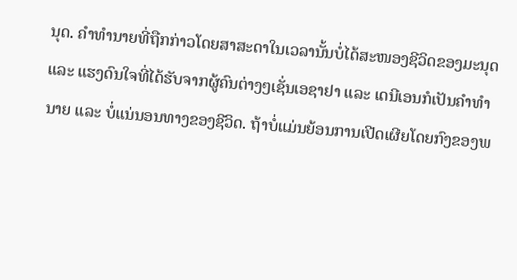ນຸດ. ຄໍາທໍານາຍທີ່ຖືກກ່າວໂດຍສາສະດາໃນເວລານັ້ນບໍ່ໄດ້ສະໜອງຊີວິດຂອງມະນຸດ ແລະ ແຮງດົນໃຈທີ່ໄດ້ຮັບຈາກຜູ້ຄົນຕ່າງໆເຊັ່ນເອຊາຢາ ແລະ ເດນີເອນກໍເປັນຄໍາທໍານາຍ ແລະ ບໍ່ແນ່ນອນທາງຂອງຊີວິດ. ຖ້າບໍ່ແມ່ນຍ້ອນການເປີດເຜີຍໂດຍກົງຂອງພ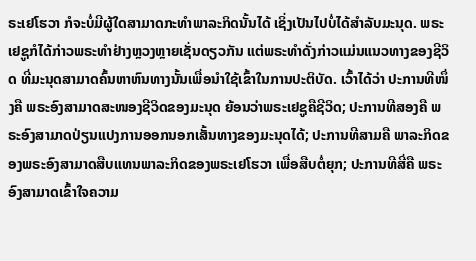ຣະເຢໂຮວາ ກໍຈະບໍ່ມີຜູ້ໃດສາມາດກະທໍາພາລະກິດນັ້ນໄດ້ ເຊິ່ງເປັນໄປບໍ່ໄດ້ສໍາລັບມະນຸດ. ພຣະເຢຊູກໍໄດ້ກ່າວພຣະທໍາຢ່າງຫຼວງຫຼາຍເຊັ່ນດຽວກັນ ແຕ່ພຣະທໍາດັ່ງກ່າວແມ່ນແນວທາງຂອງຊີວິດ ທີ່ມະນຸດສາມາດຄົ້ນຫາຫົນທາງນັ້ນເພື່ອນໍາໃຊ້ເຂົ້າໃນການປະຕິບັດ. ເວົ້າໄດ້ວ່າ ປະການທີໜຶ່ງຄື ພຣະອົງສາມາດສະໜອງຊີວິດຂອງມະນຸດ ຍ້ອນວ່າພຣະເຢຊູຄືຊີວິດ; ປະການທີສອງຄື ພຣະອົງສາມາດປ່ຽນແປງການອອກນອກເສັ້ນທາງຂອງມະນຸດໄດ້; ປະການທີສາມຄື ພາລະກິດຂອງພຣະອົງສາມາດສືບແທນພາລະກິດຂອງພຣະເຢໂຮວາ ເພື່ອສືບຕໍ່ຍຸກ; ປະການທີສີ່ຄື ພຣະອົງສາມາດເຂົ້າໃຈຄວາມ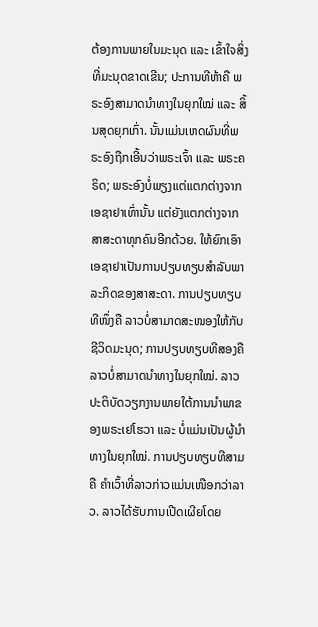ຕ້ອງການພາຍໃນມະນຸດ ແລະ ເຂົ້າໃຈສິ່ງທີ່ມະນຸດຂາດເຂີນ; ປະການທີຫ້າຄື ພຣະອົງສາມາດນໍາທາງໃນຍຸກໃໝ່ ແລະ ສິ້ນສຸດຍຸກເກົ່າ. ນັ້ນແມ່ນເຫດຜົນທີ່ພຣະອົງຖືກເອີ້ນວ່າພຣະເຈົ້າ ແລະ ພຣະຄຣິດ; ພຣະອົງບໍ່ພຽງແຕ່ແຕກຕ່າງຈາກເອຊາຢາເທົ່ານັ້ນ ແຕ່ຍັງແຕກຕ່າງຈາກສາສະດາທຸກຄົນອີກດ້ວຍ. ໃຫ້ຍົກເອົາເອຊາຢາເປັນການປຽບທຽບສໍາລັບພາລະກິດຂອງສາສະດາ. ການປຽບທຽບທີໜຶ່ງຄື ລາວບໍ່ສາມາດສະໜອງໃຫ້ກັບຊີວິດມະນຸດ; ການປຽບທຽບທີສອງຄື ລາວບໍ່ສາມາດນໍາທາງໃນຍຸກໃໝ່. ລາວປະຕິບັດວຽກງານພາຍໃຕ້ການນໍາພາຂອງພຣະເຢໂຮວາ ແລະ ບໍ່ແມ່ນເປັນຜູ້ນໍາທາງໃນຍຸກໃໝ່. ການປຽບທຽບທີສາມຄື ຄໍາເວົ້າທີ່ລາວກ່າວແມ່ນເໜືອກວ່າລາວ. ລາວໄດ້ຮັບການເປີດເຜີຍໂດຍ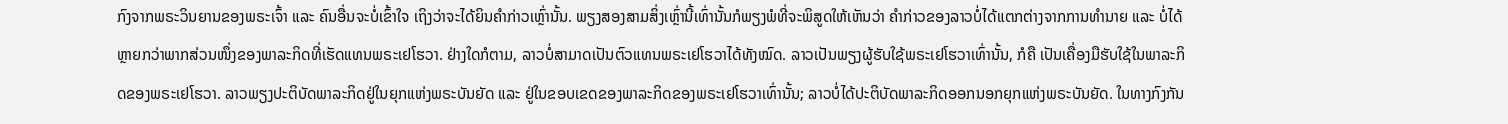ກົງຈາກພຣະວິນຍານຂອງພຣະເຈົ້າ ແລະ ຄົນອື່ນຈະບໍ່ເຂົ້າໃຈ ເຖິງວ່າຈະໄດ້ຍິນຄໍາກ່າວເຫຼົ່ານັ້ນ. ພຽງສອງສາມສິ່ງເຫຼົ່ານີ້ເທົ່ານັ້ນກໍພຽງພໍທີ່ຈະພິສູດໃຫ້ເຫັນວ່າ ຄໍາກ່າວຂອງລາວບໍ່ໄດ້ແຕກຕ່າງຈາກການທໍານາຍ ແລະ ບໍ່ໄດ້ຫຼາຍກວ່າພາກສ່ວນໜຶ່ງຂອງພາລະກິດທີ່ເຮັດແທນພຣະເຢໂຮວາ. ຢ່າງໃດກໍຕາມ, ລາວບໍ່ສາມາດເປັນຕົວແທນພຣະເຢໂຮວາໄດ້ທັງໝົດ. ລາວເປັນພຽງຜູ້ຮັບໃຊ້ພຣະເຢໂຮວາເທົ່ານັ້ນ, ກໍຄື ເປັນເຄື່ອງມືຮັບໃຊ້ໃນພາລະກິດຂອງພຣະເຢໂຮວາ. ລາວພຽງປະຕິບັດພາລະກິດຢູ່ໃນຍຸກແຫ່ງພຣະບັນຍັດ ແລະ ຢູ່ໃນຂອບເຂດຂອງພາລະກິດຂອງພຣະເຢໂຮວາເທົ່ານັ້ນ; ລາວບໍ່ໄດ້ປະຕິບັດພາລະກິດອອກນອກຍຸກແຫ່ງພຣະບັນຍັດ. ໃນທາງກົງກັນ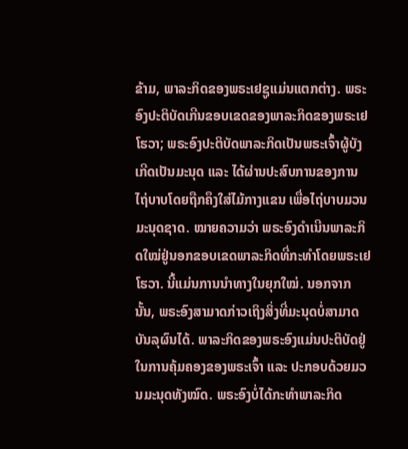ຂ້າມ, ພາລະກິດຂອງພຣະເຢຊູແມ່ນແຕກຕ່າງ. ພຣະອົງປະຕິບັດເກີນຂອບເຂດຂອງພາລະກິດຂອງພຣະເຢໂຮວາ; ພຣະອົງປະຕິບັດພາລະກິດເປັນພຣະເຈົ້າຜູ້ບັງເກີດເປັນມະນຸດ ແລະ ໄດ້ຜ່ານປະສົບການຂອງການໄຖ່ບາບໂດຍຖືກຄຶງໃສ່ໄມ້ກາງແຂນ ເພື່ອໄຖ່ບາບມວນມະນຸດຊາດ. ໝາຍຄວາມວ່າ ພຣະອົງດໍາເນີນພາລະກິດໃໝ່ຢູ່ນອກຂອບເຂດພາລະກິດທີ່ກະທໍາໂດຍພຣະເຢໂຮວາ. ນີ້ແມ່ນການນໍາທາງໃນຍຸກໃໝ່. ນອກຈາກນັ້ນ, ພຣະອົງສາມາດກ່າວເຖິງສິ່ງທີ່ມະນຸດບໍ່ສາມາດບັນລຸຜົນໄດ້. ພາລະກິດຂອງພຣະອົງແມ່ນປະຕິບັດຢູ່ໃນການຄຸ້ມຄອງຂອງພຣະເຈົ້າ ແລະ ປະກອບດ້ວຍມວນມະນຸດທັງໝົດ. ພຣະອົງບໍ່ໄດ້ກະທໍາພາລະກິດ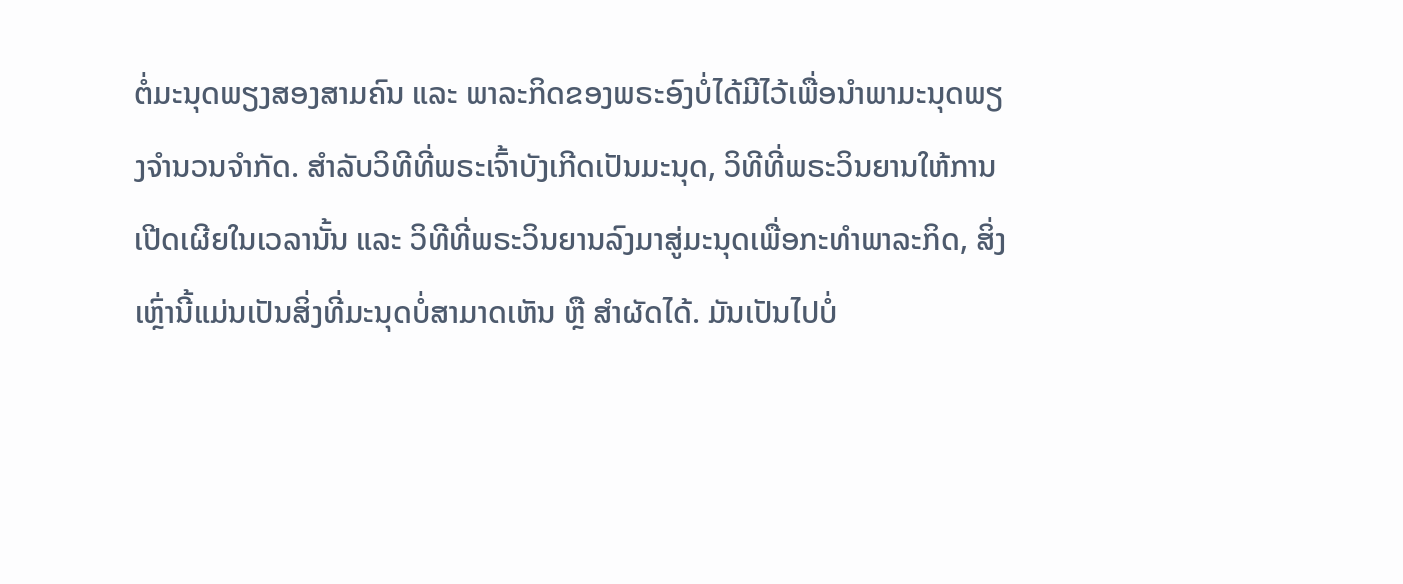ຕໍ່ມະນຸດພຽງສອງສາມຄົນ ແລະ ພາລະກິດຂອງພຣະອົງບໍ່ໄດ້ມີໄວ້ເພື່ອນໍາພາມະນຸດພຽງຈໍານວນຈໍາກັດ. ສໍາລັບວິທີທີ່ພຣະເຈົ້າບັງເກີດເປັນມະນຸດ, ວິທີທີ່ພຣະວິນຍານໃຫ້ການເປີດເຜີຍໃນເວລານັ້ນ ແລະ ວິທີທີ່ພຣະວິນຍານລົງມາສູ່ມະນຸດເພື່ອກະທໍາພາລະກິດ, ສິ່ງເຫຼົ່ານີ້ແມ່ນເປັນສິ່ງທີ່ມະນຸດບໍ່ສາມາດເຫັນ ຫຼື ສໍາຜັດໄດ້. ມັນເປັນໄປບໍ່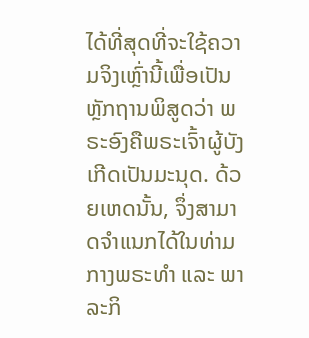ໄດ້ທີ່ສຸດທີ່ຈະໃຊ້ຄວາມຈິງເຫຼົ່ານີ້ເພື່ອເປັນຫຼັກຖານພິສູດວ່າ ພຣະອົງຄືພຣະເຈົ້າຜູ້ບັງເກີດເປັນມະນຸດ. ດ້ວຍເຫດນັ້ນ, ຈຶ່ງສາມາດຈໍາແນກໄດ້ໃນທ່າມກາງພຣະທໍາ ແລະ ພາລະກິ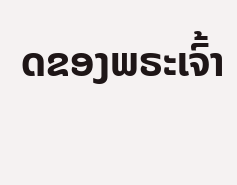ດຂອງພຣະເຈົ້າ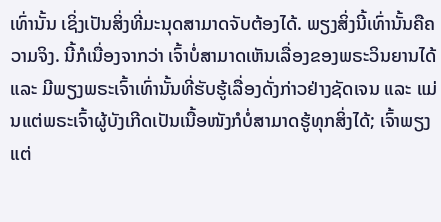ເທົ່ານັ້ນ ເຊິ່ງເປັນສິ່ງທີ່ມະນຸດສາມາດຈັບຕ້ອງໄດ້. ພຽງສິ່ງນີ້ເທົ່ານັ້ນຄືຄວາມຈິງ. ນີ້ກໍເນື່ອງຈາກວ່າ ເຈົ້າບໍ່ສາມາດເຫັນເລື່ອງຂອງພຣະວິນຍານໄດ້ ແລະ ມີພຽງພຣະເຈົ້າເທົ່ານັ້ນທີ່ຮັບຮູ້ເລື່ອງດັ່ງກ່າວຢ່າງຊັດເຈນ ແລະ ແມ່ນແຕ່ພຣະເຈົ້າຜູ້ບັງເກີດເປັນເນື້ອໜັງກໍບໍ່ສາມາດຮູ້ທຸກສິ່ງໄດ້; ເຈົ້າພຽງແຕ່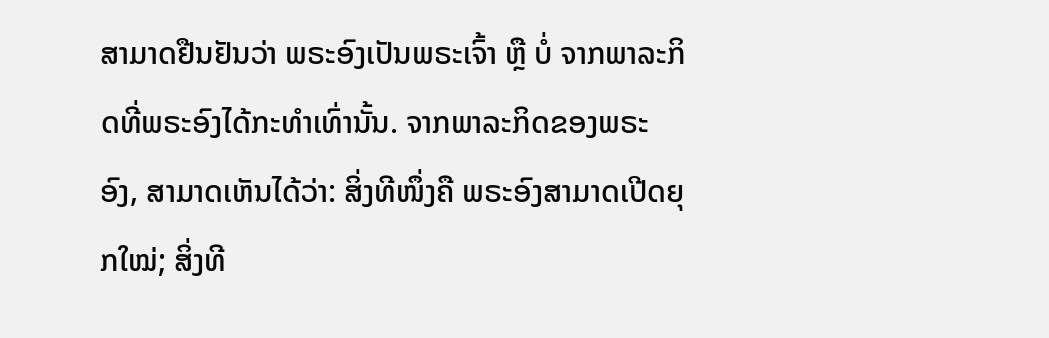ສາມາດຢືນຢັນວ່າ ພຣະອົງເປັນພຣະເຈົ້າ ຫຼື ບໍ່ ຈາກພາລະກິດທີ່ພຣະອົງໄດ້ກະທໍາເທົ່ານັ້ນ. ຈາກພາລະກິດຂອງພຣະອົງ, ສາມາດເຫັນໄດ້ວ່າ: ສິ່ງທີໜຶ່ງຄື ພຣະອົງສາມາດເປີດຍຸກໃໝ່; ສິ່ງທີ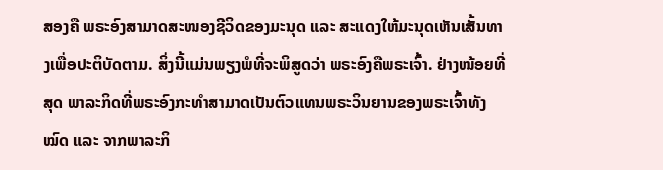ສອງຄື ພຣະອົງສາມາດສະໜອງຊີວິດຂອງມະນຸດ ແລະ ສະແດງໃຫ້ມະນຸດເຫັນເສັ້ນທາງເພື່ອປະຕິບັດຕາມ. ສິ່ງນີ້ແມ່ນພຽງພໍທີ່ຈະພິສູດວ່າ ພຣະອົງຄືພຣະເຈົ້າ. ຢ່າງໜ້ອຍທີ່ສຸດ ພາລະກິດທີ່ພຣະອົງກະທໍາສາມາດເປັນຕົວແທນພຣະວິນຍານຂອງພຣະເຈົ້າທັງໝົດ ແລະ ຈາກພາລະກິ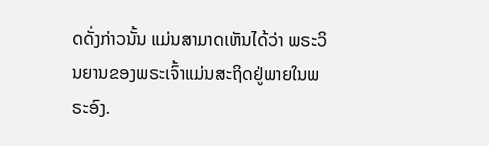ດດັ່ງກ່າວນັ້ນ ແມ່ນສາມາດເຫັນໄດ້ວ່າ ພຣະວິນຍານຂອງພຣະເຈົ້າແມ່ນສະຖິດຢູ່ພາຍໃນພຣະອົງ.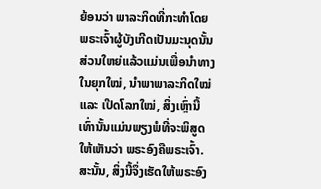ຍ້ອນວ່າ ພາລະກິດທີ່ກະທໍາໂດຍພຣະເຈົ້າຜູ້ບັງເກີດເປັນມະນຸດນັ້ນ ສ່ວນໃຫຍ່ແລ້ວແມ່ນເພື່ອນໍາທາງໃນຍຸກໃໝ່, ນໍາພາພາລະກິດໃໝ່ ແລະ ເປີດໂລກໃໝ່, ສິ່ງເຫຼົ່ານີ້ເທົ່ານັ້ນແມ່ນພຽງພໍທີ່ຈະພິສູດໃຫ້ເຫັນວ່າ ພຣະອົງຄືພຣະເຈົ້າ. ສະນັ້ນ, ສິ່ງນີ້ຈຶ່ງເຮັດໃຫ້ພຣະອົງ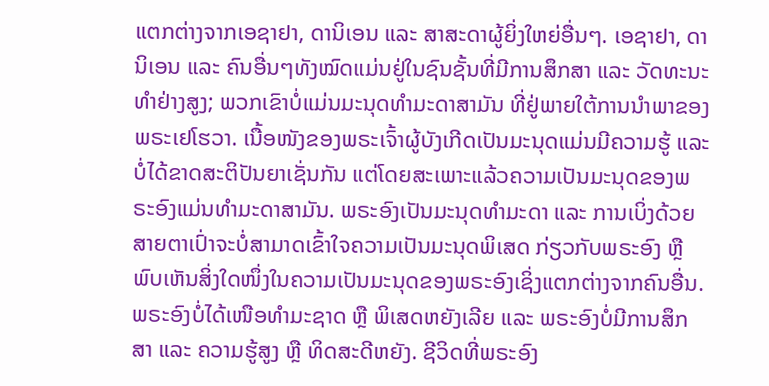ແຕກຕ່າງຈາກເອຊາຢາ, ດານິເອນ ແລະ ສາສະດາຜູ້ຍິ່ງໃຫຍ່ອື່ນໆ. ເອຊາຢາ, ດານິເອນ ແລະ ຄົນອື່ນໆທັງໝົດແມ່ນຢູ່ໃນຊົນຊັ້ນທີ່ມີການສຶກສາ ແລະ ວັດທະນະທໍາຢ່າງສູງ; ພວກເຂົາບໍ່ແມ່ນມະນຸດທໍາມະດາສາມັນ ທີ່ຢູ່ພາຍໃຕ້ການນໍາພາຂອງພຣະເຢໂຮວາ. ເນື້ອໜັງຂອງພຣະເຈົ້າຜູ້ບັງເກີດເປັນມະນຸດແມ່ນມີຄວາມຮູ້ ແລະ ບໍ່ໄດ້ຂາດສະຕິປັນຍາເຊັ່ນກັນ ແຕ່ໂດຍສະເພາະແລ້ວຄວາມເປັນມະນຸດຂອງພຣະອົງແມ່ນທໍາມະດາສາມັນ. ພຣະອົງເປັນມະນຸດທໍາມະດາ ແລະ ການເບິ່ງດ້ວຍສາຍຕາເປົ່າຈະບໍ່ສາມາດເຂົ້າໃຈຄວາມເປັນມະນຸດພິເສດ ກ່ຽວກັບພຣະອົງ ຫຼື ພົບເຫັນສິ່ງໃດໜຶ່ງໃນຄວາມເປັນມະນຸດຂອງພຣະອົງເຊິ່ງແຕກຕ່າງຈາກຄົນອື່ນ. ພຣະອົງບໍ່ໄດ້ເໜືອທໍາມະຊາດ ຫຼື ພິເສດຫຍັງເລີຍ ແລະ ພຣະອົງບໍ່ມີການສຶກສາ ແລະ ຄວາມຮູ້ສູງ ຫຼື ທິດສະດີຫຍັງ. ຊີວິດທີ່ພຣະອົງ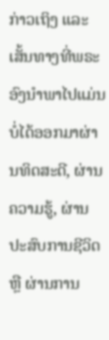ກ່າວເຖິງ ແລະ ເສັ້ນທາງທີ່ພຣະອົງນໍາພາໄປແມ່ນບໍ່ໄດ້ອອກມາຜ່ານທິດສະດີ, ຜ່ານຄວາມຮູ້, ຜ່ານປະສົບການຊີວິດ ຫຼື ຜ່ານການ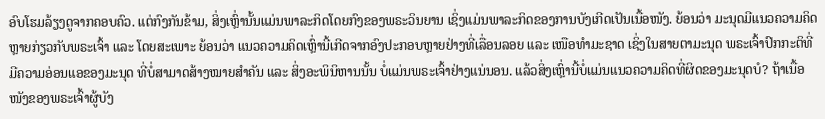ອົບໂຮມລ້ຽງດູຈາກຄອບຄົວ. ແຕ່ກົງກັນຂ້າມ, ສິ່ງເຫຼົ່ານັ້ນແມ່ນພາລະກິດໂດຍກົງຂອງພຣະວິນຍານ ເຊິ່ງແມ່ນພາລະກິດຂອງການບັງເກີດເປັນເນື້ອໜັງ. ຍ້ອນວ່າ ມະນຸດມີແນວຄວາມຄິດຫຼາຍກ່ຽວກັບພຣະເຈົ້າ ແລະ ໂດຍສະເພາະ ຍ້ອນວ່າ ແນວຄວາມຄິດເຫຼົ່ານີ້ເກີດຈາກອົງປະກອບຫຼາຍຢ່າງທີ່ເລື່ອນລອຍ ແລະ ເໜືອທໍາມະຊາດ ເຊິ່ງໃນສາຍຕາມະນຸດ ພຣະເຈົ້າປົກກະຕິທີ່ມີຄວາມອ່ອນແອຂອງມະນຸດ ທີ່ບໍ່ສາມາດສ້າງໝາຍສໍາຄັນ ແລະ ສິ່ງອະພິນິຫານນັ້ນ ບໍ່ແມ່ນພຣະເຈົ້າຢ່າງແນ່ນອນ. ແລ້ວສິ່ງເຫຼົ່ານີ້ບໍ່ແມ່ນແນວຄວາມຄິດທີ່ຜິດຂອງມະນຸດບໍ? ຖ້າເນື້ອໜັງຂອງພຣະເຈົ້າຜູ້ບັງ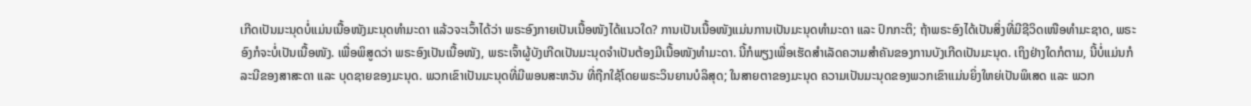ເກີດເປັນມະນຸດບໍ່ແມ່ນເນື້ອໜັງມະນຸດທໍາມະດາ ແລ້ວຈະເວົ້າໄດ້ວ່າ ພຣະອົງກາຍເປັນເນື້ອໜັງໄດ້ແນວໃດ? ການເປັນເນື້ອໜັງແມ່ນການເປັນມະນຸດທຳມະດາ ແລະ ປົກກະຕິ; ຖ້າພຣະອົງໄດ້ເປັນສິ່ງທີ່ມີຊີວິດເໜືອທຳມະຊາດ, ພຣະອົງກໍຈະບໍ່ເປັນເນື້ອໜັງ. ເພື່ອພິສູດວ່າ ພຣະອົງເປັນເນື້ອໜັງ, ພຣະເຈົ້າຜູ້ບັງເກີດເປັນມະນຸດຈໍາເປັນຕ້ອງມີເນື້ອໜັງທໍາມະດາ. ນີ້ກໍພຽງເພື່ອເຮັດສໍາເລັດຄວາມສໍາຄັນຂອງການບັງເກີດເປັນມະນຸດ. ເຖິງຢ່າງໃດກໍຕາມ, ນີ້ບໍ່ແມ່ນກໍລະນີຂອງສາສະດາ ແລະ ບຸດຊາຍຂອງມະນຸດ. ພວກເຂົາເປັນມະນຸດທີ່ມີພອນສະຫວັນ ທີ່ຖືກໃຊ້ໂດຍພຣະວິນຍານບໍລິສຸດ; ໃນສາຍຕາຂອງມະນຸດ ຄວາມເປັນມະນຸດຂອງພວກເຂົາແມ່ນຍິ່ງໃຫຍ່ເປັນພິເສດ ແລະ ພວກ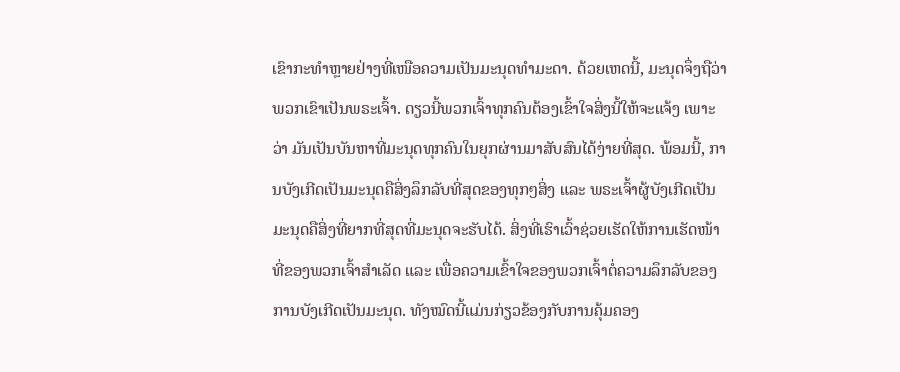ເຂົາກະທໍາຫຼາຍຢ່າງທີ່ເໜືອຄວາມເປັນມະນຸດທໍາມະດາ. ດ້ວຍເຫດນີ້, ມະນຸດຈຶ່ງຖືວ່າ ພວກເຂົາເປັນພຣະເຈົ້າ. ດຽວນີ້ພວກເຈົ້າທຸກຄົນຕ້ອງເຂົ້າໃຈສິ່ງນີ້ໃຫ້ຈະແຈ້ງ ເພາະວ່າ ມັນເປັນບັນຫາທີ່ມະນຸດທຸກຄົນໃນຍຸກຜ່ານມາສັບສົນໄດ້ງ່າຍທີ່ສຸດ. ພ້ອມນີ້, ການບັງເກີດເປັນມະນຸດຄືສິ່ງລຶກລັບທີ່ສຸດຂອງທຸກໆສິ່ງ ແລະ ພຣະເຈົ້າຜູ້ບັງເກີດເປັນມະນຸດຄືສິ່ງທີ່ຍາກທີ່ສຸດທີ່ມະນຸດຈະຮັບໄດ້. ສິ່ງທີ່ເຮົາເວົ້າຊ່ວຍເຮັດໃຫ້ການເຮັດໜ້າທີ່ຂອງພວກເຈົ້າສໍາເລັດ ແລະ ເພື່ອຄວາມເຂົ້າໃຈຂອງພວກເຈົ້າຕໍ່ຄວາມລຶກລັບຂອງການບັງເກີດເປັນມະນຸດ. ທັງໝົດນີ້ແມ່ນກ່ຽວຂ້ອງກັບການຄຸ້ມຄອງ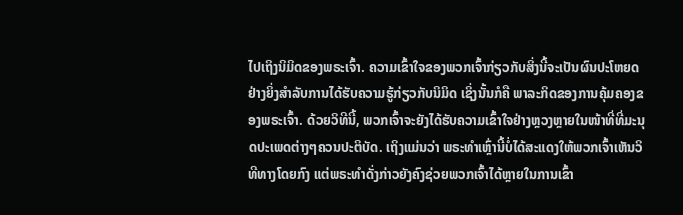ໄປເຖິງນິມິດຂອງພຣະເຈົ້າ. ຄວາມເຂົ້າໃຈຂອງພວກເຈົ້າກ່ຽວກັບສິ່ງນີ້ຈະເປັນຜົນປະໂຫຍດຢ່າງຍິ່ງສໍາລັບການໄດ້ຮັບຄວາມຮູ້ກ່ຽວກັບນິມິດ ເຊິ່ງນັ້ນກໍຄື ພາລະກິດຂອງການຄຸ້ມຄອງຂອງພຣະເຈົ້າ. ດ້ວຍວິທີນີ້, ພວກເຈົ້າຈະຍັງໄດ້ຮັບຄວາມເຂົ້າໃຈຢ່າງຫຼວງຫຼາຍໃນໜ້າທີ່ທີ່ມະນຸດປະເພດຕ່າງໆຄວນປະຕິບັດ. ເຖິງແມ່ນວ່າ ພຣະທໍາເຫຼົ່ານີ້ບໍ່ໄດ້ສະແດງໃຫ້ພວກເຈົ້າເຫັນວິທີທາງໂດຍກົງ ແຕ່ພຣະທໍາດັ່ງກ່າວຍັງຄົງຊ່ວຍພວກເຈົ້າໄດ້ຫຼາຍໃນການເຂົ້າ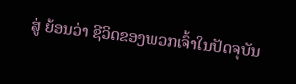ສູ່ ຍ້ອນວ່າ ຊີວິດຂອງພວກເຈົ້າໃນປັດຈຸບັນ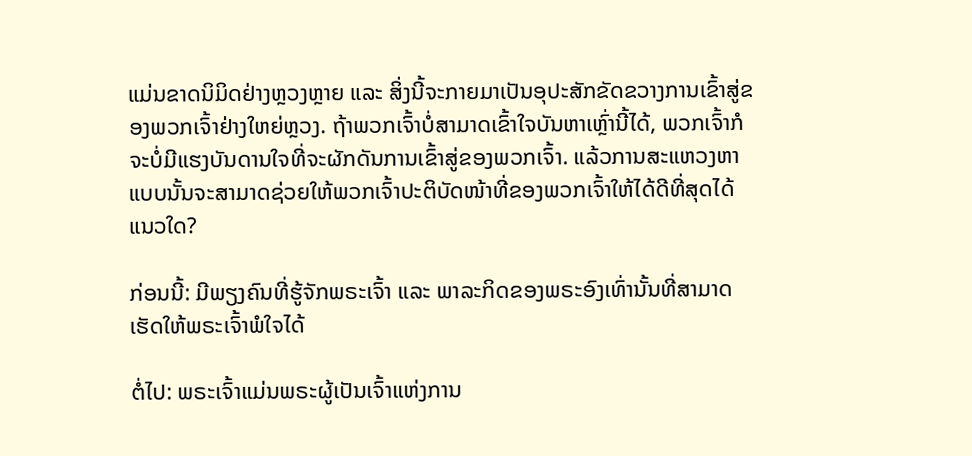ແມ່ນຂາດນິມິດຢ່າງຫຼວງຫຼາຍ ແລະ ສິ່ງນີ້ຈະກາຍມາເປັນອຸປະສັກຂັດຂວາງການເຂົ້າສູ່ຂອງພວກເຈົ້າຢ່າງໃຫຍ່ຫຼວງ. ຖ້າພວກເຈົ້າບໍ່ສາມາດເຂົ້າໃຈບັນຫາເຫຼົ່ານີ້ໄດ້, ພວກເຈົ້າກໍຈະບໍ່ມີແຮງບັນດານໃຈທີ່ຈະຜັກດັນການເຂົ້າສູ່ຂອງພວກເຈົ້າ. ແລ້ວການສະແຫວງຫາແບບນັ້ນຈະສາມາດຊ່ວຍໃຫ້ພວກເຈົ້າປະຕິບັດໜ້າທີ່ຂອງພວກເຈົ້າໃຫ້ໄດ້ດີທີ່ສຸດໄດ້ແນວໃດ?

ກ່ອນນີ້: ມີພຽງຄົນທີ່ຮູ້ຈັກພຣະເຈົ້າ ແລະ ພາລະກິດຂອງພຣະອົງເທົ່ານັ້ນທີ່ສາມາດເຮັດໃຫ້ພຣະເຈົ້າພໍໃຈໄດ້

ຕໍ່ໄປ: ພຣະເຈົ້າແມ່ນພຣະຜູ້ເປັນເຈົ້າແຫ່ງການ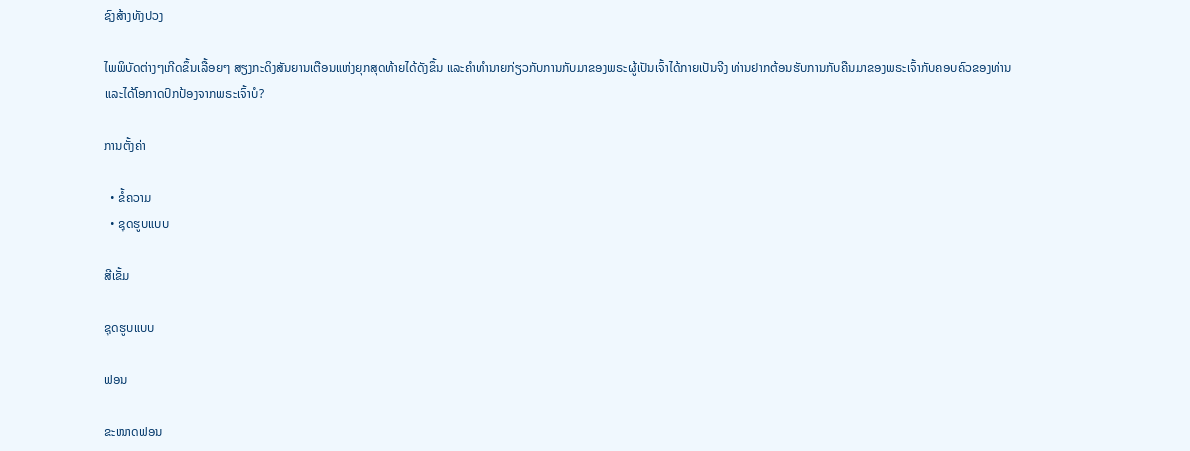ຊົງສ້າງທັງປວງ

ໄພພິບັດຕ່າງໆເກີດຂຶ້ນເລື້ອຍໆ ສຽງກະດິງສັນຍານເຕືອນແຫ່ງຍຸກສຸດທ້າຍໄດ້ດັງຂຶ້ນ ແລະຄໍາທໍານາຍກ່ຽວກັບການກັບມາຂອງພຣະຜູ້ເປັນເຈົ້າໄດ້ກາຍເປັນຈີງ ທ່ານຢາກຕ້ອນຮັບການກັບຄືນມາຂອງພຣະເຈົ້າກັບຄອບຄົວຂອງທ່ານ ແລະໄດ້ໂອກາດປົກປ້ອງຈາກພຣະເຈົ້າບໍ?

ການຕັ້ງຄ່າ

  • ຂໍ້ຄວາມ
  • ຊຸດຮູບແບບ

ສີເຂັ້ມ

ຊຸດຮູບແບບ

ຟອນ

ຂະໜາດຟອນ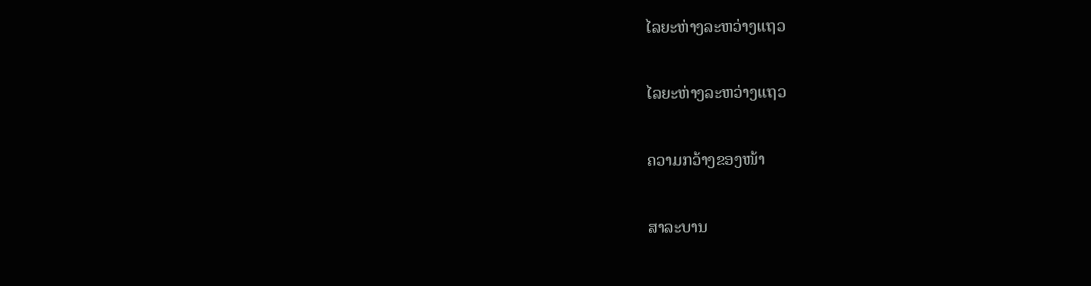ໄລຍະຫ່າງລະຫວ່າງແຖວ

ໄລຍະຫ່າງລະຫວ່າງແຖວ

ຄວາມກວ້າງຂອງໜ້າ

ສາລະບານ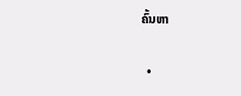ຄົ້ນຫາ

  •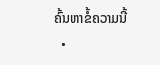ຄົ້ນຫາຂໍ້ຄວາມນີ້
  •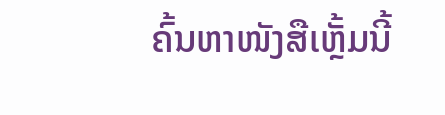ຄົ້ນຫາໜັງສືເຫຼັ້ມນີ້